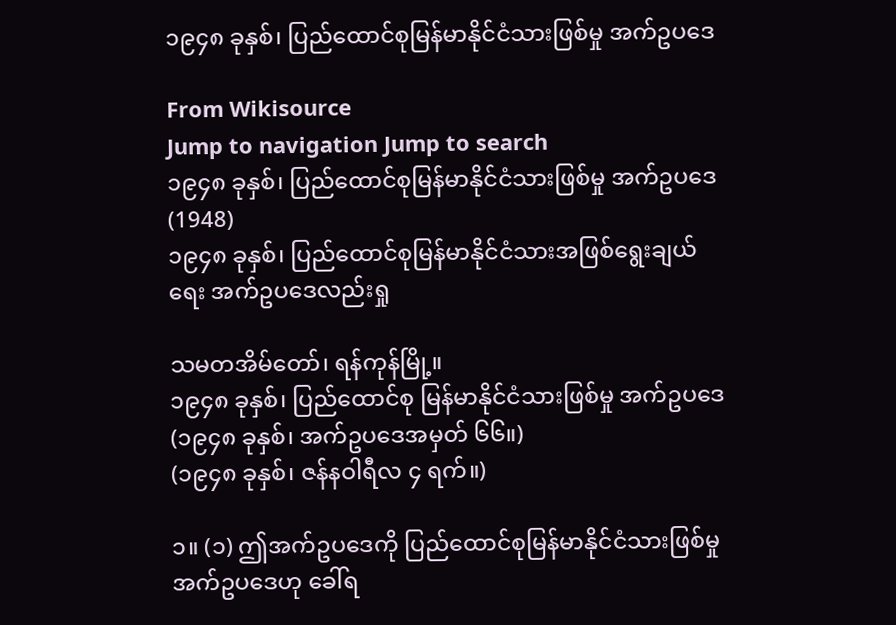၁၉၄၈ ခုနှစ်၊ ပြည်ထောင်စုမြန်မာနိုင်ငံသားဖြစ်မှု အက်ဥပဒေ

From Wikisource
Jump to navigation Jump to search
၁၉၄၈ ခုနှစ်၊ ပြည်ထောင်စုမြန်မာနိုင်ငံသားဖြစ်မှု အက်ဥပဒေ  (1948)
၁၉၄၈ ခုနှစ်၊ ပြည်ထောင်စုမြန်မာနိုင်ငံသားအဖြစ်ရွေးချယ်ရေး အက်ဥပဒေလည်းရှု

သမတအိမ်တော်၊ ရန်ကုန်မြို့။
၁၉၄၈ ခုနှစ်၊ ပြည်ထောင်စု မြန်မာနိုင်ငံသားဖြစ်မှု အက်ဥပဒေ
(၁၉၄၈ ခုနှစ်၊ အက်ဥပဒေအမှတ် ၆၆။)
(၁၉၄၈ ခုနှစ်၊ ဇန်နဝါရီလ ၄ ရက်။)

၁။ (၁) ဤအက်ဥပဒေကို ပြည်ထောင်စုမြန်မာနိုင်ငံသားဖြစ်မှု အက်ဥပဒေဟု ခေါ်ရ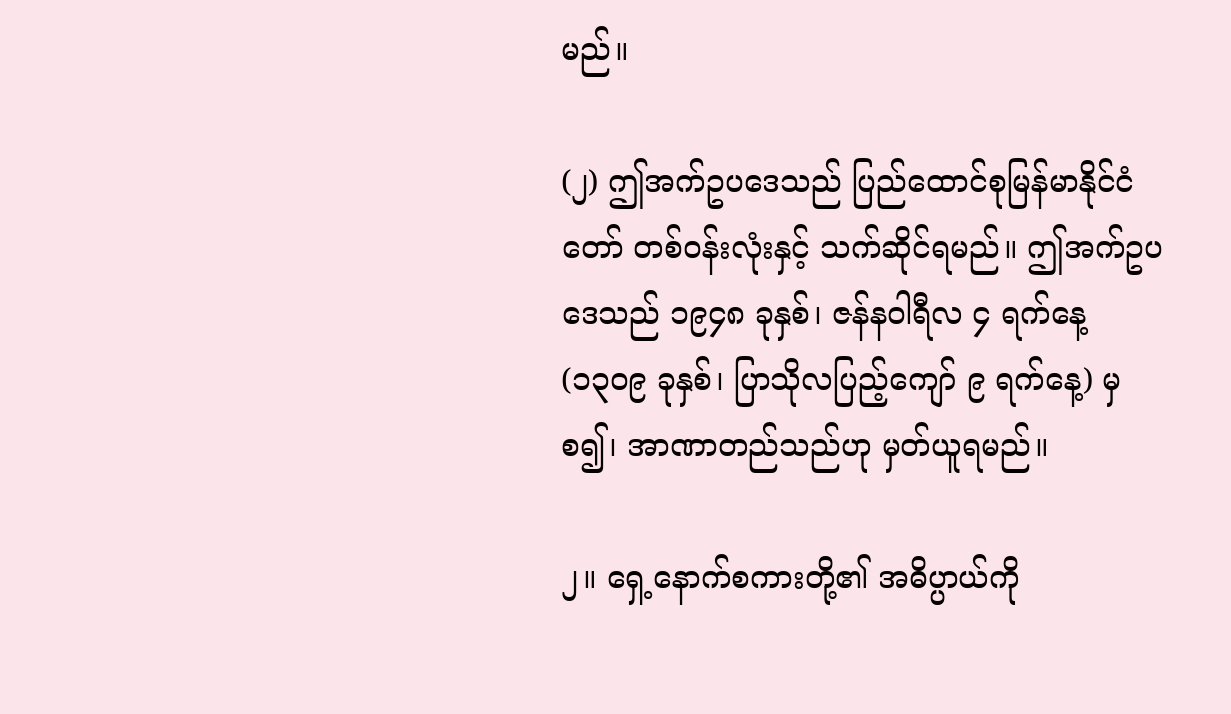မည်။

(၂) ဤအက်ဥပဒေသည် ပြည်ထောင်စုမြန်မာနိုင်ငံတော် တစ်ဝန်းလုံးနှင့် သက်ဆိုင်ရမည်။ ဤအက်ဥပဒေသည် ၁၉၄၈ ခုနှစ်၊ ဇန်နဝါရီလ ၄ ရက်နေ့ (၁၃၀၉ ခုနှစ်၊ ပြာသိုလပြည့်ကျော် ၉ ရက်နေ့) မှစ၍၊ အာဏာတည်သည်ဟု မှတ်ယူရမည်။

၂။ ရှေ့နောက်စကားတို့၏ အဓိပ္ပာယ်ကို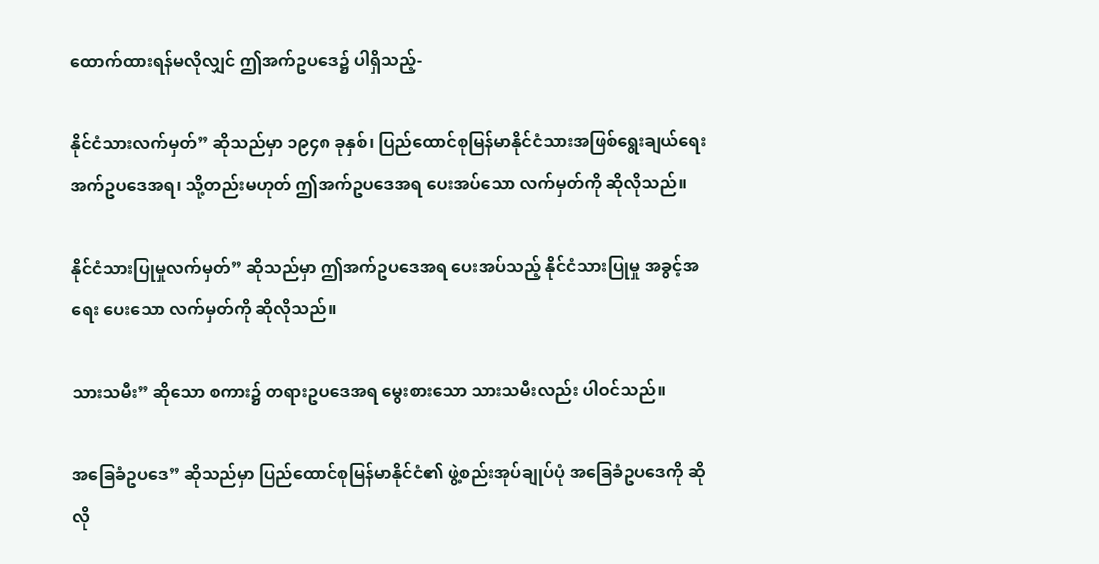ထောက်ထားရန်မလိုလျှင် ဤအက်ဥပဒေ၌ ပါရှိသည့်-

နိုင်ငံသားလက်မှတ်” ဆိုသည်မှာ ၁၉၄၈ ခုနှစ်၊ ပြည်ထောင်စုမြန်မာနိုင်ငံသားအဖြစ်ရွေးချယ်ရေး အက်ဥပဒေအရ၊ သို့တည်းမဟုတ် ဤအက်ဥပဒေအရ ပေးအပ်သော လက်မှတ်ကို ဆိုလိုသည်။

နိုင်ငံသားပြုမှုလက်မှတ်” ဆိုသည်မှာ ဤအက်ဥပဒေအရ ပေးအပ်သည့် နိုင်ငံသားပြုမှု အခွင့်အရေး ပေးသော လက်မှတ်ကို ဆိုလိုသည်။

သားသမီး” ဆိုသော စကား၌ တရားဥပဒေအရ မွေးစားသော သားသမီးလည်း ပါဝင်သည်။

အခြေခံဥပဒေ” ဆိုသည်မှာ ပြည်ထောင်စုမြန်မာနိုင်ငံ၏ ဖွဲ့စည်းအုပ်ချုပ်ပုံ အခြေခံဥပဒေကို ဆိုလို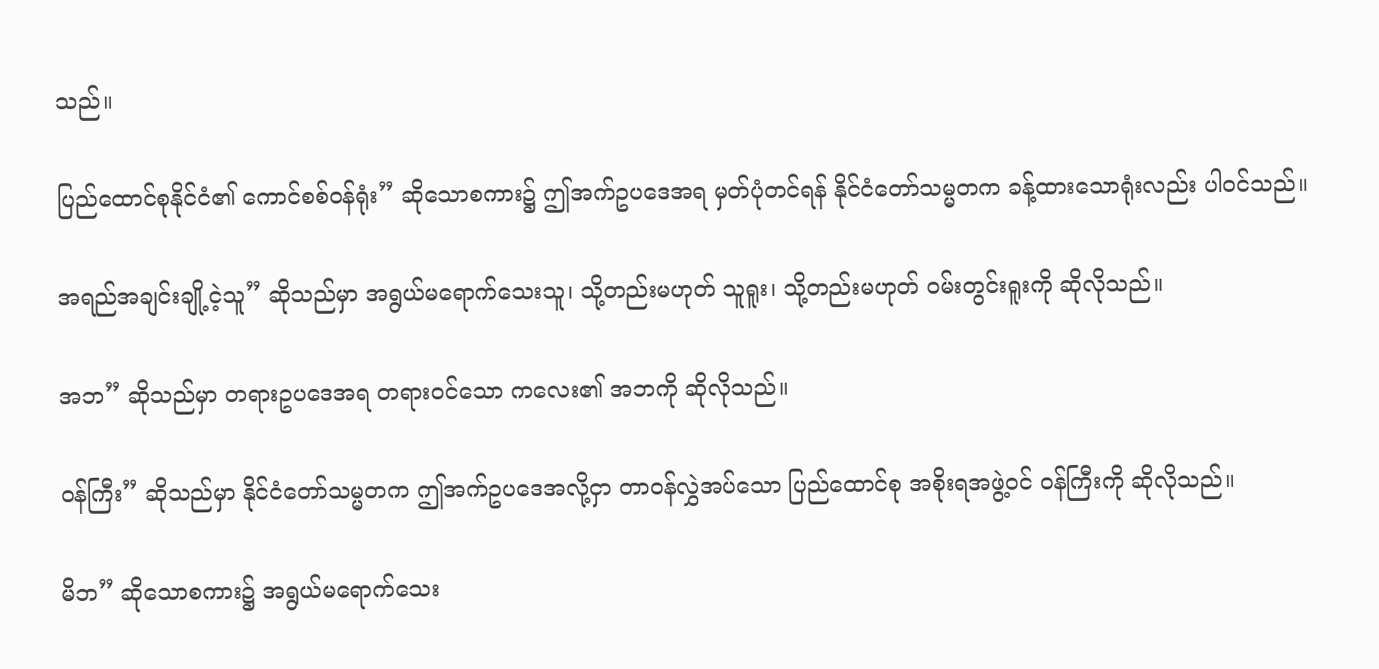သည်။

ပြည်ထောင်စုနိုင်ငံ၏ ကောင်စစ်ဝန်ရုံး” ဆိုသောစကား၌ ဤအက်ဥပဒေအရ မှတ်ပုံတင်ရန် နိုင်ငံတော်သမ္မတက ခန့်ထားသောရုံးလည်း ပါဝင်သည်။

အရည်အချင်းချို့ငဲ့သူ” ဆိုသည်မှာ အရွယ်မရောက်သေးသူ၊ သို့တည်းမဟုတ် သူရူး၊ သို့တည်းမဟုတ် ဝမ်းတွင်းရူးကို ဆိုလိုသည်။

အဘ” ဆိုသည်မှာ တရားဥပဒေအရ တရားဝင်သော ကလေး၏ အဘကို ဆိုလိုသည်။

ဝန်ကြီး” ဆိုသည်မှာ နိုင်ငံတော်သမ္မတက ဤအက်ဥပဒေအလို့ငှာ တာဝန်လွှဲအပ်သော ပြည်ထောင်စု အစိုးရအဖွဲ့ဝင် ဝန်ကြီးကို ဆိုလိုသည်။

မိဘ” ဆိုသောစကား၌ အရွယ်မရောက်သေး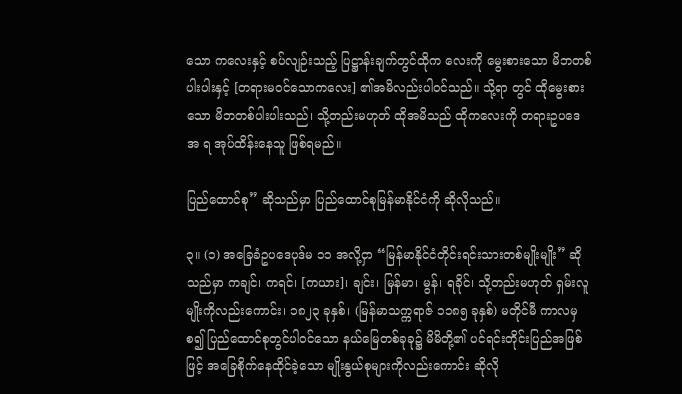သော ကလေးနှင့် စပ်လျဉ်းသည့် ပြဋ္ဌာန်းချက်တွင်ထိုက လေးကို မွေးစားသော မိဘတစ်ပါးပါးနှင့် [တရားမဝင်သောကလေး] ၏အမိလည်းပါဝင်သည်။ သို့ရာ တွင် ထိုမွေးစားသော မိဘတစ်ပါးပါးသည်၊ သို့တည်းမဟုတ် ထိုအမိသည် ထိုကလေးကို တရားဥပဒေအ ရ အုပ်ထိန်းနေသူ ဖြစ်ရမည်။

ပြည်ထောင်စု” ဆိုသည်မှာ ပြည်ထောင်စုမြန်မာနိုင်ငံကို ဆိုလိုသည်။

၃။ (၁) အခြေခံဥပဒေပုဒ်မ ၁၁ အလို့ငှာ “မြန်မာနိုင်ငံတိုင်းရင်းသားတစ်မျိုးမျိုး” ဆိုသည်မှာ ကချင်၊ ကရင်၊ [ကယား]၊ ချင်း၊ မြန်မာ၊ မွန်၊ ရခိုင်၊ သို့တည်းမဟုတ် ရှမ်းလူမျိုးကိုလည်းကောင်း၊ ၁၈၂၃ ခုနှစ်၊ (မြန်မာသက္ကရာဇ် ၁၁၈၅ ခုနှစ်) မတိုင်မီ ကာလမှစ၍ ပြည်ထောင်စုတွင်ပါဝင်သော နယ်မြေတစ်ခုခု၌ မိမိတို့၏ ပင်ရင်းတိုင်းပြည်အဖြစ်ဖြင့် အခြေစိုက်နေထိုင်ခဲ့သော မျိုးနွယ်စုများကိုလည်းကောင်း ဆိုလို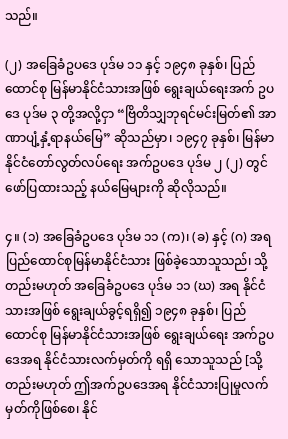သည်။

(၂) အခြေခံဥပဒေ ပုဒ်မ ၁၁ နှင့် ၁၉၄၈ ခုနှစ်၊ ပြည်ထောင်စု မြန်မာနိုင်ငံသားအဖြစ် ရွေးချယ်ရေးအက် ဥပဒေ ပုဒ်မ ၃ တို့အလို့ငှာ “ဗြိတိသျှဘုရင်မင်းမြတ်၏ အာဏာပျံ့နှံ့ရာနယ်မြေ” ဆိုသည်မှာ၊ ၁၉၄၇ ခုနှစ်၊ မြန်မာနိုင်ငံတော်လွတ်လပ်ရေး အက်ဥပဒေ ပုဒ်မ ၂ (၂) တွင် ဖော်ပြထားသည့် နယ်မြေများကို ဆိုလိုသည်။

၄။ (၁) အခြေခံဥပဒေ ပုဒ်မ ၁၁ (က)၊ (ခ) နှင့် (ဂ) အရ ပြည်ထောင်စုမြန်မာနိုင်ငံသား ဖြစ်ခဲ့သောသူသည်၊ သို့တည်းမဟုတ် အခြေခံဥပဒေ ပုဒ်မ ၁၁ (ဃ) အရ နိုင်ငံသားအဖြစ် ရွေးချယ်ခွင့်ရရှိ၍ ၁၉၄၈ ခုနှစ်၊ ပြည်ထောင်စု မြန်မာနိုင်ငံသားအဖြစ် ရွေးချယ်ရေး အက်ဥပဒေအရ နိုင်ငံသားလက်မှတ်ကို ရရှိ သောသူသည် [သို့တည်းမဟုတ် ဤအက်ဥပဒေအရ နိုင်ငံသားပြုမှုလက်မှတ်ကိုဖြစ်စေ၊ နိုင်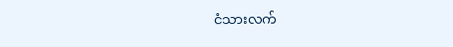ငံသားလက်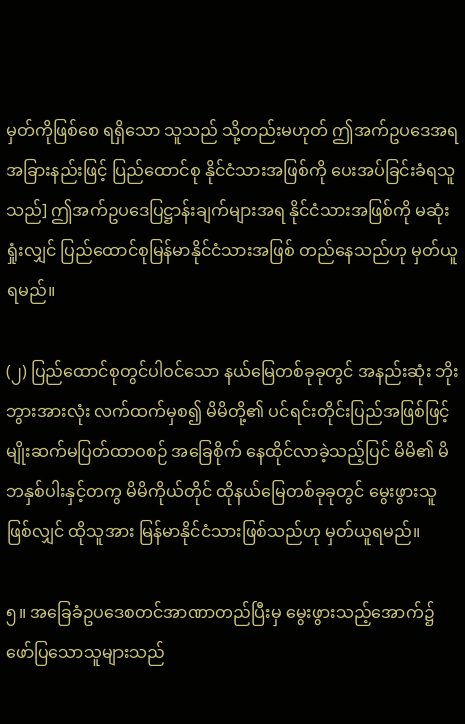မှတ်ကိုဖြစ်စေ ရရှိသော သူသည် သို့တည်းမဟုတ် ဤအက်ဥပဒေအရ အခြားနည်းဖြင့် ပြည်ထောင်စု နိုင်ငံသားအဖြစ်ကို ပေးအပ်ခြင်းခံရသူသည်] ဤအက်ဥပဒေပြဋ္ဌာန်းချက်များအရ နိုင်ငံသားအဖြစ်ကို မဆုံးရှုံးလျှင် ပြည်ထောင်စုမြန်မာနိုင်ငံသားအဖြစ် တည်နေသည်ဟု မှတ်ယူရမည်။

(၂) ပြည်ထောင်စုတွင်ပါဝင်သော နယ်မြေတစ်ခုခုတွင် အနည်းဆုံး ဘိုးဘွားအားလုံး လက်ထက်မှစ၍ မိမိတို့၏ ပင်ရင်းတိုင်းပြည်အဖြစ်ဖြင့် မျိုးဆက်မပြတ်ထာဝစဉ် အခြေစိုက် နေထိုင်လာခဲ့သည့်ပြင် မိမိ၏ မိဘနှစ်ပါးနှင့်တကွ မိမိကိုယ်တိုင် ထိုနယ်မြေတစ်ခုခုတွင် မွေးဖွားသူဖြစ်လျှင် ထိုသူအား မြန်မာနိုင်ငံသားဖြစ်သည်ဟု မှတ်ယူရမည်။

၅။ အခြေခံဥပဒေစတင်အာဏာတည်ပြီးမှ မွေးဖွားသည့်အောက်၌ ဖော်ပြသောသူများသည်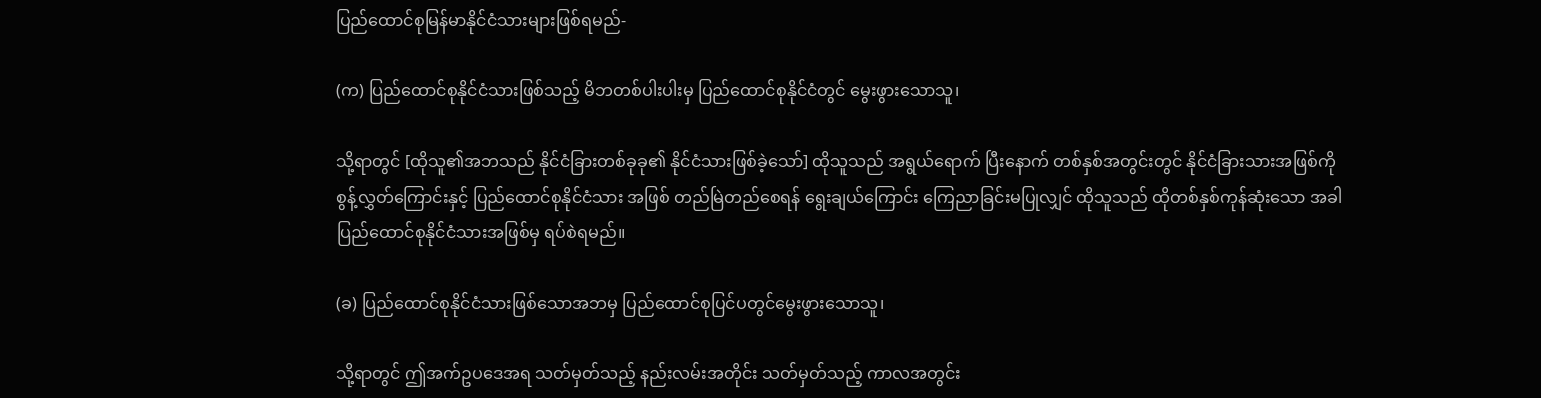ပြည်ထောင်စုမြန်မာနိုင်ငံသားများဖြစ်ရမည်-

(က) ပြည်ထောင်စုနိုင်ငံသားဖြစ်သည့် မိဘတစ်ပါးပါးမှ ပြည်ထောင်စုနိုင်ငံတွင် မွေးဖွားသောသူ၊

သို့ရာတွင် [ထိုသူ၏အဘသည် နိုင်ငံခြားတစ်ခုခု၏ နိုင်ငံသားဖြစ်ခဲ့သော်] ထိုသူသည် အရွယ်ရောက် ပြီးနောက် တစ်နှစ်အတွင်းတွင် နိုင်ငံခြားသားအဖြစ်ကို စွန့်လွှတ်ကြောင်းနှင့် ပြည်ထောင်စုနိုင်ငံသား အဖြစ် တည်မြဲတည်စေရန် ရွေးချယ်ကြောင်း ကြေညာခြင်းမပြုလျှင် ထိုသူသည် ထိုတစ်နှစ်ကုန်ဆုံးသော အခါ ပြည်ထောင်စုနိုင်ငံသားအဖြစ်မှ ရပ်စဲရမည်။

(ခ) ပြည်ထောင်စုနိုင်ငံသားဖြစ်သောအဘမှ ပြည်ထောင်စုပြင်ပတွင်မွေးဖွားသောသူ၊

သို့ရာတွင် ဤအက်ဥပဒေအရ သတ်မှတ်သည့် နည်းလမ်းအတိုင်း သတ်မှတ်သည့် ကာလအတွင်း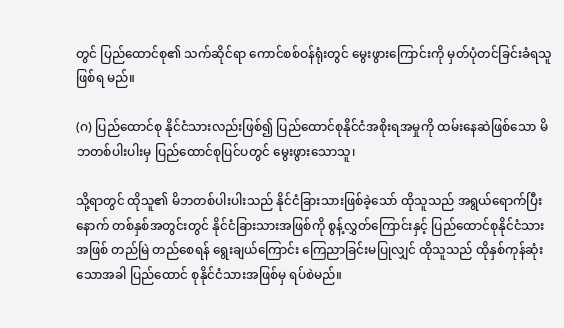တွင် ပြည်ထောင်စု၏ သက်ဆိုင်ရာ ကောင်စစ်ဝန်ရုံးတွင် မွေးဖွားကြောင်းကို မှတ်ပုံတင်ခြင်းခံရသူ ဖြစ်ရ မည်။

(ဂ) ပြည်ထောင်စု နိုင်ငံသားလည်းဖြစ်၍ ပြည်ထောင်စုနိုင်ငံအစိုးရအမှုကို ထမ်းနေဆဲဖြစ်သော မိဘတစ်ပါးပါးမှ ပြည်ထောင်စုပြင်ပတွင် မွေးဖွားသောသူ၊

သို့ရာတွင် ထိုသူ၏ မိဘတစ်ပါးပါးသည် နိုင်ငံခြားသားဖြစ်ခဲ့သော် ထိုသူသည် အရွယ်ရောက်ပြီးနောက် တစ်နှစ်အတွင်းတွင် နိုင်ငံခြားသားအဖြစ်ကို စွန့်လွှတ်ကြောင်းနှင့် ပြည်ထောင်စုနိုင်ငံသားအဖြစ် တည်မြဲ တည်စေရန် ရွေးချယ်ကြောင်း ကြေညာခြင်းမပြုလျှင် ထိုသူသည် ထိုနှစ်ကုန်ဆုံးသောအခါ ပြည်ထောင် စုနိုင်ငံသားအဖြစ်မှ ရပ်စဲမည်။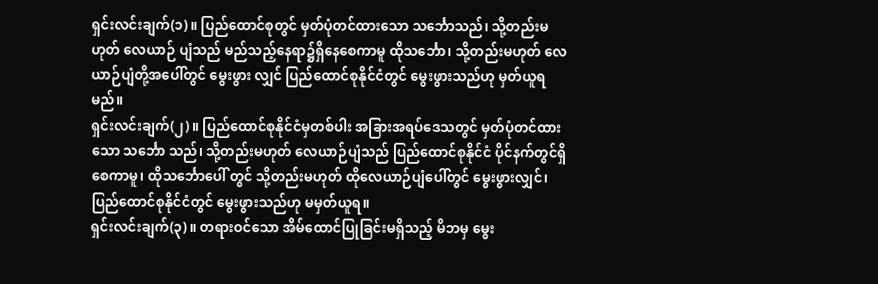ရှင်းလင်းချက်(၁)။ ပြည်ထောင်စုတွင် မှတ်ပုံတင်ထားသော သင်္ဘောသည်၊ သို့တည်းမဟုတ် လေယာဉ် ပျံသည် မည်သည့်နေရာ၌ရှိနေစေကာမူ ထိုသင်္ဘော၊ သို့တည်းမဟုတ် လေယာဉ်ပျံတို့အပေါ်တွင် မွေးဖွား လျှင် ပြည်ထောင်စုနိုင်ငံတွင် မွေးဖွားသည်ဟု မှတ်ယူရမည်။
ရှင်းလင်းချက်(၂)။ ပြည်ထောင်စုနိုင်ငံမှတစ်ပါး အခြားအရပ်ဒေသတွင် မှတ်ပုံတင်ထားသော သင်္ဘော သည်၊ သို့တည်းမဟုတ် လေယာဉ်ပျံသည် ပြည်ထောင်စုနိုင်ငံ ပိုင်နက်တွင်ရှိစေကာမူ၊ ထိုသင်္ဘောပေါ် တွင် သို့တည်းမဟုတ် ထိုလေယာဉ်ပျံပေါ်တွင် မွေးဖွားလျှင်၊ ပြည်ထောင်စုနိုင်ငံတွင် မွေးဖွားသည်ဟု မမှတ်ယူရ။
ရှင်းလင်းချက်(၃)။ တရားဝင်သော အိမ်ထောင်ပြုခြင်းမရှိသည့် မိဘမှ မွေး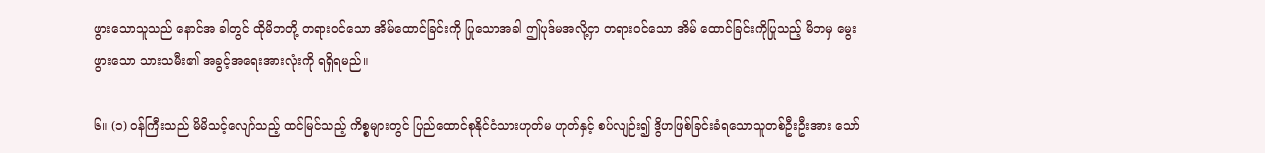ဖွားသောသူသည် နောင်အ ခါတွင် ထိုမိဘတို့ တရားဝင်သော အိမ်ထောင်ခြင်းကို ပြုသောအခါ ဤပုဒ်မအလို့ငှာ တရားဝင်သော အိမ် ထောင်ခြင်းကိုပြုသည့် မိဘမှ မွေးဖွားသော သားသမီး၏ အခွင့်အရေးအားလုံးကို ရရှိရမည်။

၆။ (၁) ဝန်ကြီးသည် မိမိသင့်လျော်သည့် ထင်မြင်သည့် ကိစ္စများတွင် ပြည်ထောင်စုနိုင်ငံသားဟုတ်မ ဟုတ်နှင့် စပ်လျဉ်း၍ ဒွိဟဖြစ်ခြင်းခံရသောသူတစ်ဦးဦးအား သော်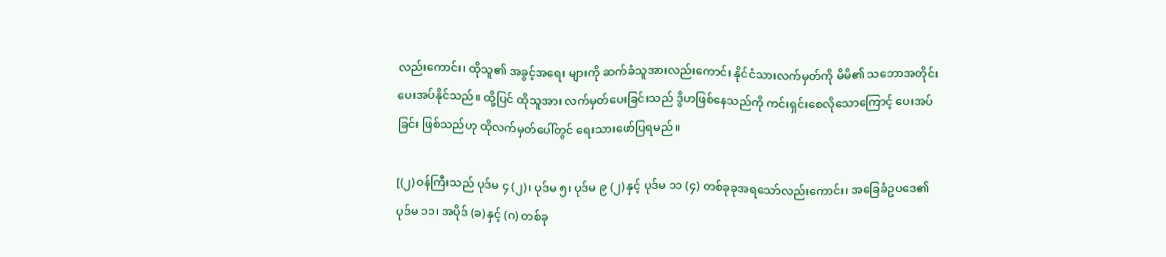လည်းကောင်း၊ ထိုသူ၏ အခွင့်အရေး များကို ဆက်ခံသူအားလည်းကောင်း နိုင်ငံသားလက်မှတ်ကို မိမိ၏ သဘောအတိုင်း ပေးအပ်နိုင်သည်။ ထို့ပြင် ထိုသူအား လက်မှတ်ပေးခြင်းသည် ဒွိဟဖြစ်နေသည်ကို ကင်းရှင်းစေလိုသောကြောင့် ပေးအပ် ခြင်း ဖြစ်သည်ဟု ထိုလက်မှတ်ပေါ်တွင် ရေးသားဖော်ပြရမည်။

[(၂) ဝန်ကြီးသည် ပုဒ်မ ၄ (၂)၊ ပုဒ်မ ၅၊ ပုဒ်မ ၉ (၂) နှင့် ပုဒ်မ ၁၁ (၄) တစ်ခုခုအရသော်လည်းကောင်း၊ အခြေခံဥပဒေ၏ ပုဒ်မ ၁၁၊ အပိုဒ် (ခ) နှင့် (ဂ) တစ်ခု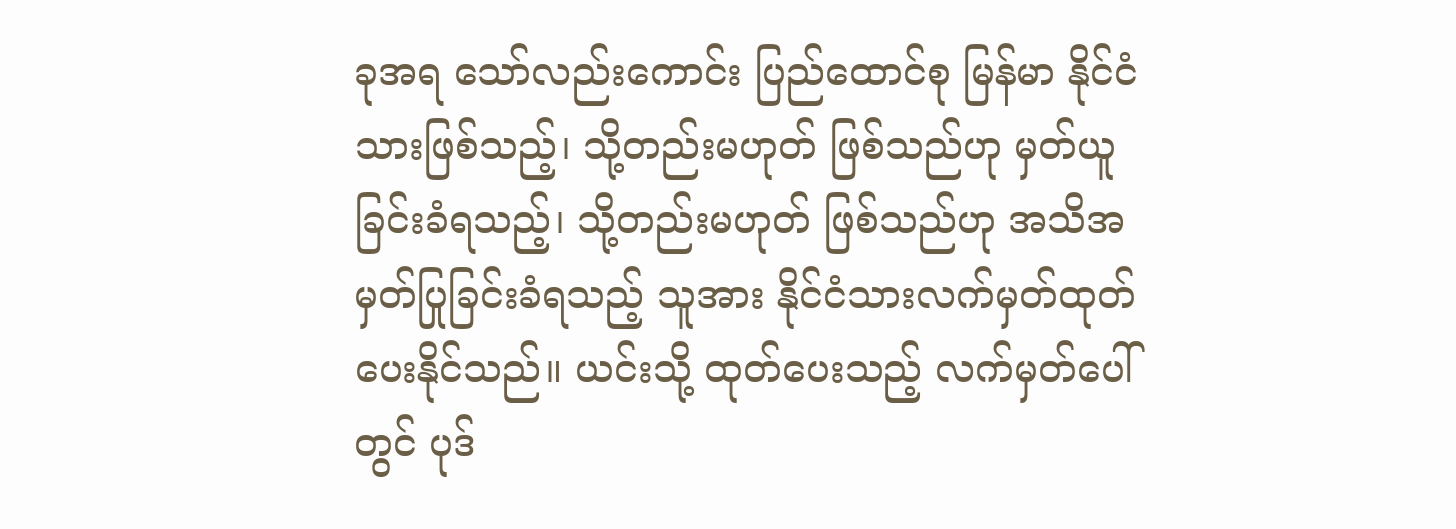ခုအရ သော်လည်းကောင်း ပြည်ထောင်စု မြန်မာ နိုင်ငံသားဖြစ်သည့်၊ သို့တည်းမဟုတ် ဖြစ်သည်ဟု မှတ်ယူခြင်းခံရသည့်၊ သို့တည်းမဟုတ် ဖြစ်သည်ဟု အသိအမှတ်ပြုခြင်းခံရသည့် သူအား နိုင်ငံသားလက်မှတ်ထုတ်ပေးနိုင်သည်။ ယင်းသို့ ထုတ်ပေးသည့် လက်မှတ်ပေါ်တွင် ပုဒ်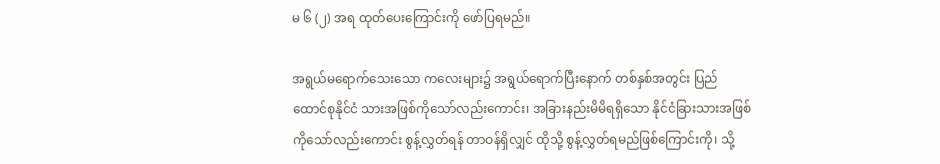မ ၆ (၂) အရ ထုတ်ပေးကြောင်းကို ဖော်ပြရမည်။

အရွယ်မရောက်သေးသော ကလေးများ၌ အရွယ်ရောက်ပြီးနောက် တစ်နှစ်အတွင်း ပြည်ထောင်စုနိုင်ငံ သားအဖြစ်ကိုသော်လည်းကောင်း၊ အခြားနည်းမိမိရရှိသော နိုင်ငံခြားသားအဖြစ်ကိုသော်လည်းကောင်း စွန့်လွှတ်ရန် တာဝန်ရှိလျှင် ထိုသို့ စွန့်လွှတ်ရမည်ဖြစ်ကြောင်းကို၊ သို့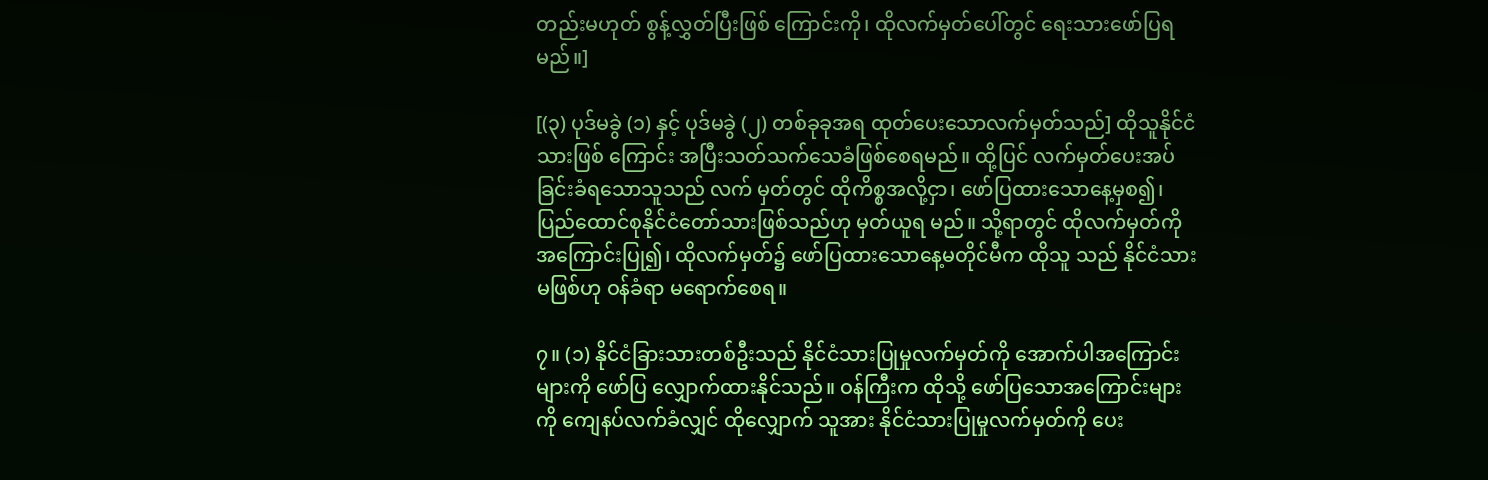တည်းမဟုတ် စွန့်လွှတ်ပြီးဖြစ် ကြောင်းကို၊ ထိုလက်မှတ်ပေါ်တွင် ရေးသားဖော်ပြရမည်။]

[(၃) ပုဒ်မခွဲ (၁) နှင့် ပုဒ်မခွဲ (၂) တစ်ခုခုအရ ထုတ်ပေးသောလက်မှတ်သည်] ထိုသူနိုင်ငံသားဖြစ် ကြောင်း အပြီးသတ်သက်သေခံဖြစ်စေရမည်။ ထို့ပြင် လက်မှတ်ပေးအပ်ခြင်းခံရသောသူသည် လက် မှတ်တွင် ထိုကိစ္စအလို့ငှာ၊ ဖော်ပြထားသောနေ့မှစ၍၊ ပြည်ထောင်စုနိုင်ငံတော်သားဖြစ်သည်ဟု မှတ်ယူရ မည်။ သို့ရာတွင် ထိုလက်မှတ်ကို အကြောင်းပြု၍၊ ထိုလက်မှတ်၌ ဖော်ပြထားသောနေ့မတိုင်မီက ထိုသူ သည် နိုင်ငံသားမဖြစ်ဟု ဝန်ခံရာ မရောက်စေရ။

၇။ (၁) နိုင်ငံခြားသားတစ်ဦးသည် နိုင်ငံသားပြုမှုလက်မှတ်ကို အောက်ပါအကြောင်းများကို ဖော်ပြ လျှောက်ထားနိုင်သည်။ ဝန်ကြီးက ထိုသို့ ဖော်ပြသောအကြောင်းများကို ကျေနပ်လက်ခံလျှင် ထိုလျှောက် သူအား နိုင်ငံသားပြုမှုလက်မှတ်ကို ပေး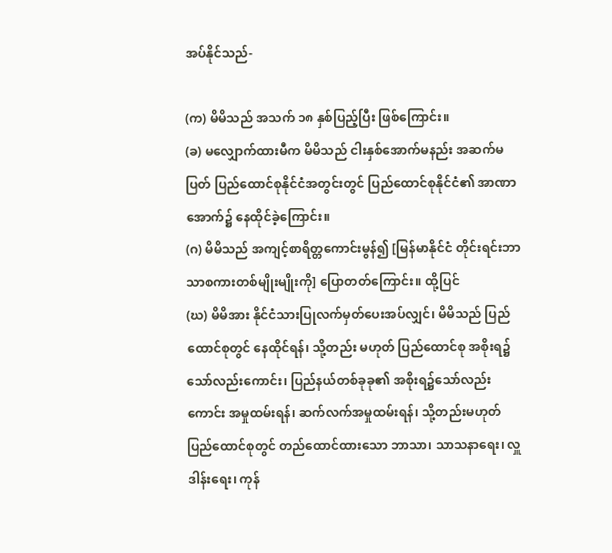အပ်နိုင်သည်-

(က) မိမိသည် အသက် ၁၈ နှစ်ပြည့်ပြီး ဖြစ်ကြောင်း။
(ခ) မလျှောက်ထားမီက မိမိသည် ငါးနှစ်အောက်မနည်း အဆက်မပြတ် ပြည်ထောင်စုနိုင်ငံအတွင်းတွင် ပြည်ထောင်စုနိုင်ငံ၏ အာဏာအောက်၌ နေထိုင်ခဲ့ကြောင်း။
(ဂ) မိမိသည် အကျင့်စာရိတ္တကောင်းမွန်၍ [မြန်မာနိုင်ငံ တိုင်းရင်းဘာသာစကားတစ်မျိုးမျိုးကို] ပြောတတ်ကြောင်း။ ထို့ပြင်
(ဃ) မိမိအား နိုင်ငံသားပြုလက်မှတ်ပေးအပ်လျှင်၊ မိမိသည် ပြည်ထောင်စုတွင် နေထိုင်ရန်၊ သို့တည်း မဟုတ် ပြည်ထောင်စု အစိုးရ၌သော်လည်းကောင်း၊ ပြည်နယ်တစ်ခုခု၏ အစိုးရ၌သော်လည်းကောင်း အမှုထမ်းရန်၊ ဆက်လက်အမှုထမ်းရန်၊ သို့တည်းမဟုတ် ပြည်ထောင်စုတွင် တည်ထောင်ထားသော ဘာသာ၊ သာသနာရေး၊ လှူဒါန်းရေး၊ ကုန်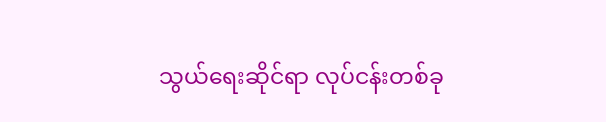သွယ်ရေးဆိုင်ရာ လုပ်ငန်းတစ်ခု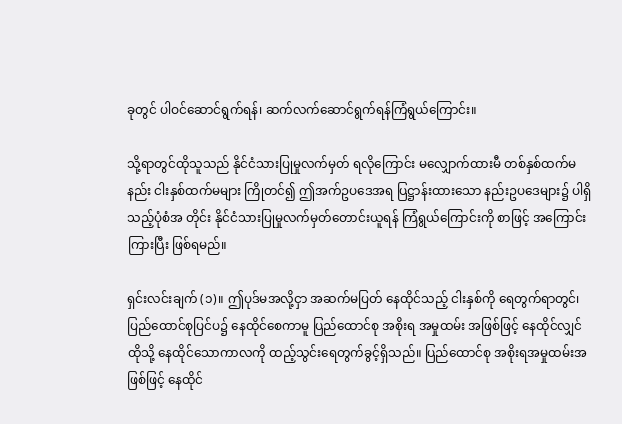ခုတွင် ပါဝင်ဆောင်ရွက်ရန်၊ ဆက်လက်ဆောင်ရွက်ရန်ကြံရွယ်ကြောင်း။

သို့ရာတွင်ထိုသူသည် နိုင်ငံသားပြုမှုလက်မှတ် ရလိုကြောင်း မလျှောက်ထားမီ တစ်နှစ်ထက်မနည်း ငါးနှစ်ထက်မများ ကြိုတင်၍ ဤအက်ဥပဒေအရ ပြဋ္ဌာန်းထားသော နည်းဥပဒေများ၌ ပါရှိသည့်ပုံစံအ တိုင်း နိုင်ငံသားပြုမှုလက်မှတ်တောင်းယူရန် ကြံရွယ်ကြောင်းကို စာဖြင့် အကြောင်းကြားပြီး ဖြစ်ရမည်။

ရှင်းလင်းချက် (၁)။ ဤပုဒ်မအလို့ငှာ အဆက်မပြတ် နေထိုင်သည့် ငါးနှစ်ကို ရေတွက်ရာတွင်၊ ပြည်ထောင်စုပြင်ပ၌ နေထိုင်စေကာမူ ပြည်ထောင်စု အစိုးရ အမှုထမ်း အဖြစ်ဖြင့် နေထိုင်လျှင် ထိုသို့ နေထိုင်သောကာလကို ထည့်သွင်းရေတွက်ခွင့်ရှိသည်။ ပြည်ထောင်စု အစိုးရအမှုထမ်းအဖြစ်ဖြင့် နေထိုင်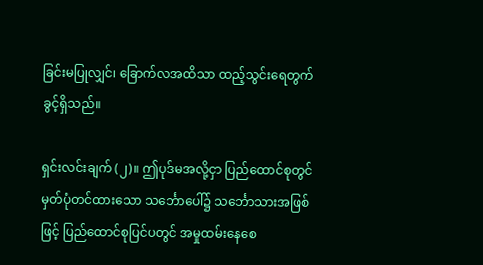ခြင်းမပြုလျှင်၊ ခြောက်လအထိသာ ထည့်သွင်းရေတွက်ခွင့်ရှိသည်။

ရှင်းလင်းချက် (၂)။ ဤပုဒ်မအလို့ငှာ ပြည်ထောင်စုတွင် မှတ်ပုံတင်ထားသော သင်္ဘောပေါ်၌ သင်္ဘောသားအဖြစ်ဖြင့် ပြည်ထောင်စုပြင်ပတွင် အမှုထမ်းနေစေ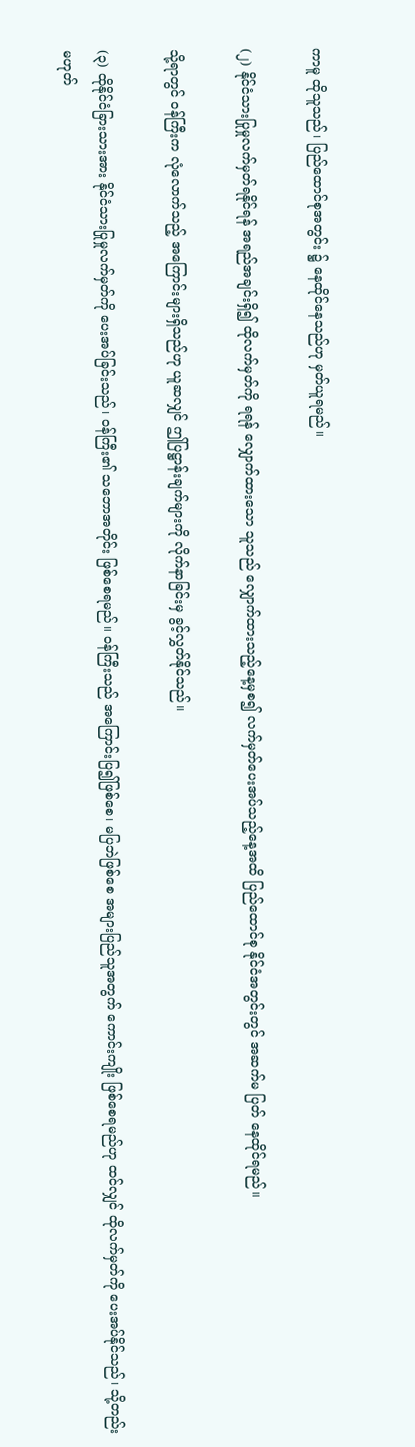ကာမူ ထိုသူသည်၊ ပြည်ထောင်စုအတွင်း ၌ နေထိုင်နေသည်ဟု မှတ်ယူရမည်။

(၂) နိုင်ငံသားပြုမှုလက်မှတ်ရနိုင်ရန် အရည်အချင်းရှိ၍ ထိုလက်မှတ်ကို ရရန် လျှောက်ထားသော သူသည် လျှောက်ထားသည့်နေ့မှစ၍ လက်မှတ်ပေးအပ်သည့်နေ့အထိ ပြည်ထောင်စု နိုင်ငံအတွင်းတွင် အဆက်မ ပြတ် နေထိုင်ရမည်။

သို့ရာတွင် ဝန်ကြီးက လုံလောက်သည့် အကြောင်းများရှိသည်ဟု ယူဆလျှင် ဤပြဋ္ဌာန်းချက်များကို လိုက်နာခြင်းမှ ခွင့်လွှတ်နိုင်သည်။

(၃) ထိုနိုင်ငံခြားသားအား နိုင်ငံသားပြုမှုလက်မှတ်ကို ပေးအပ်ခြင်းသည်၊ ဝန်ကြီး၏ သဘောအတိုင်း ဖြစ်စေရမည်။ ဝန်ကြီးသည် အကြောင်းပြ၍ဖြစ်စေ၊ မပြဘဲဖြစ်စေ အများပြည်သူအတွက် ကောင်းကျိုး ဖြစ်စေရမည်ဟု ထင်လျှင် ထိုလက်မှတ်ကို ပေးအပ်နိုင်သည်၊ သို့တည်းမဟုတ်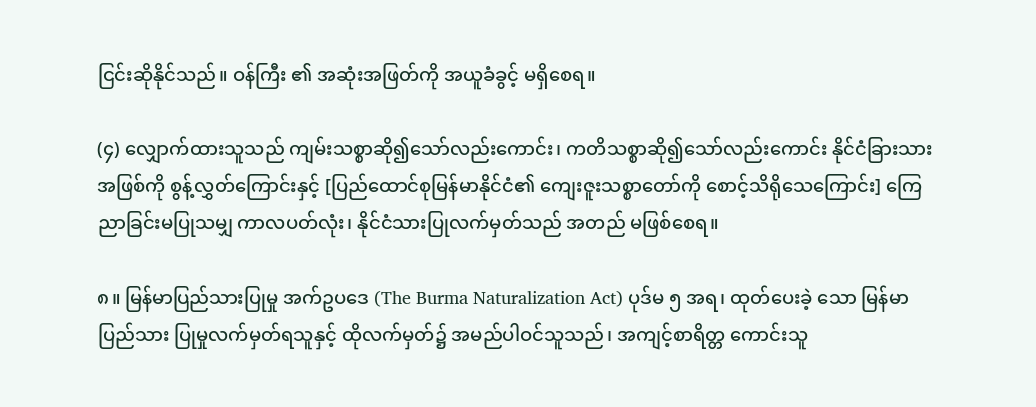ငြင်းဆိုနိုင်သည်။ ဝန်ကြီး ၏ အဆုံးအဖြတ်ကို အယူခံခွင့် မရှိစေရ။

(၄) လျှောက်ထားသူသည် ကျမ်းသစ္စာဆို၍သော်လည်းကောင်း၊ ကတိသစ္စာဆို၍သော်လည်းကောင်း နိုင်ငံခြားသားအဖြစ်ကို စွန့်လွှတ်ကြောင်းနှင့် [ပြည်ထောင်စုမြန်မာနိုင်ငံ၏ ကျေးဇူးသစ္စာတော်ကို စောင့်သိရိုသေကြောင်း] ကြေညာခြင်းမပြုသမျှ ကာလပတ်လုံး၊ နိုင်ငံသားပြုလက်မှတ်သည် အတည် မဖြစ်စေရ။

၈။ မြန်မာပြည်သားပြုမှု အက်ဥပဒေ (The Burma Naturalization Act) ပုဒ်မ ၅ အရ၊ ထုတ်ပေးခဲ့ သော မြန်မာပြည်သား ပြုမှုလက်မှတ်ရသူနှင့် ထိုလက်မှတ်၌ အမည်ပါဝင်သူသည်၊ အကျင့်စာရိတ္တ ကောင်းသူ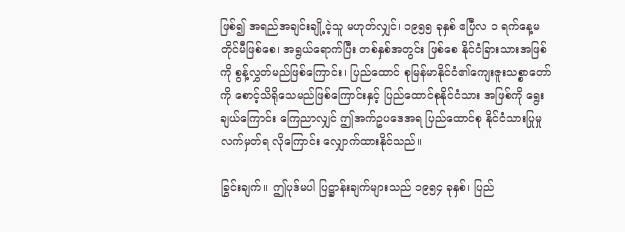ဖြစ်၍ အရည်အချင်းချို့ငဲ့သူ မဟုတ်လျှင်၊ ၁၉၅၅ ခုနှစ် ဧပြီလ ၁ ရက်နေ့မတိုင်မီဖြစ်စေ၊ အရွယ်ရောက်ပြီး တစ်နှစ်အတွင်း ဖြစ်စေ နိုင်ငံခြားသားအဖြစ်ကို စွန့်လွှတ်မည်ဖြစ်ကြောင်း၊ ပြည်ထောင် စုမြန်မာနိုင်ငံ၏ကျေးဇူးသစ္စာတော်ကို စောင့်သိရိုသေမည်ဖြစ်ကြောင်းနှင့် ပြည်ထောင်စုနိုင်ငံသား အဖြစ်ကို ရွေးချယ်ကြောင်း ကြေညာလျှင် ဤအက်ဥပဒေအရ ပြည်ထောင်စု နိုင်ငံသားပြုမှု လက်မှတ်ရ လိုကြောင်း လျှောက်ထားနိုင်သည်။

ခြွင်းချက်။ ဤပုဒ်မပါ ပြဋ္ဌာန်းချက်များသည် ၁၉၅၄ ခုနှစ်၊ ပြည်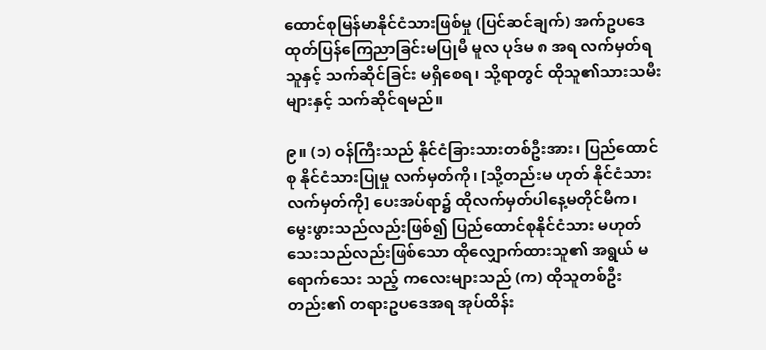ထောင်စုမြန်မာနိုင်ငံသားဖြစ်မှု (ပြင်ဆင်ချက်) အက်ဥပဒေ ထုတ်ပြန်ကြေညာခြင်းမပြုမီ မူလ ပုဒ်မ ၈ အရ လက်မှတ်ရသူနှင့် သက်ဆိုင်ခြင်း မရှိစေရ၊ သို့ရာတွင် ထိုသူ၏သားသမီးများနှင့် သက်ဆိုင်ရမည်။

၉။ (၁) ဝန်ကြီးသည် နိုင်ငံခြားသားတစ်ဦးအား၊ ပြည်ထောင်စု နိုင်ငံသားပြုမှု လက်မှတ်ကို၊ [သို့တည်းမ ဟုတ် နိုင်ငံသားလက်မှတ်ကို] ပေးအပ်ရာ၌ ထိုလက်မှတ်ပါနေ့မတိုင်မီက၊ မွေးဖွားသည်လည်းဖြစ်၍ ပြည်ထောင်စုနိုင်ငံသား မဟုတ်သေးသည်လည်းဖြစ်သော ထိုလျှောက်ထားသူ၏ အရွယ် မရောက်သေး သည့် ကလေးများသည် (က) ထိုသူတစ်ဦးတည်း၏ တရားဥပဒေအရ အုပ်ထိန်း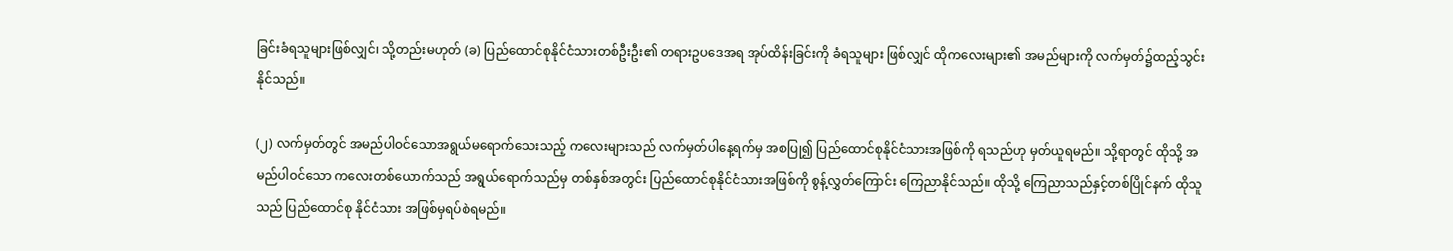ခြင်းခံရသူများဖြစ်လျှင်၊ သို့တည်းမဟုတ် (ခ) ပြည်ထောင်စုနိုင်ငံသားတစ်ဦးဦး၏ တရားဥပဒေအရ အုပ်ထိန်းခြင်းကို ခံရသူများ ဖြစ်လျှင် ထိုကလေးများ၏ အမည်များကို လက်မှတ်၌ထည့်သွင်းနိုင်သည်။

(၂) လက်မှတ်တွင် အမည်ပါဝင်သောအရွယ်မရောက်သေးသည့် ကလေးများသည် လက်မှတ်ပါနေ့ရက်မှ အစပြု၍ ပြည်ထောင်စုနိုင်ငံသားအဖြစ်ကို ရသည်ဟု မှတ်ယူရမည်။ သို့ရာတွင် ထိုသို့ အမည်ပါဝင်သော ကလေးတစ်ယောက်သည် အရွယ်ရောက်သည်မှ တစ်နှစ်အတွင်း ပြည်ထောင်စုနိုင်ငံသားအဖြစ်ကို စွန့်လွှတ်ကြောင်း ကြေညာနိုင်သည်။ ထိုသို့ ကြေညာသည်နှင့်တစ်ပြိုင်နက် ထိုသူသည် ပြည်ထောင်စု နိုင်ငံသား အဖြစ်မှရပ်စဲရမည်။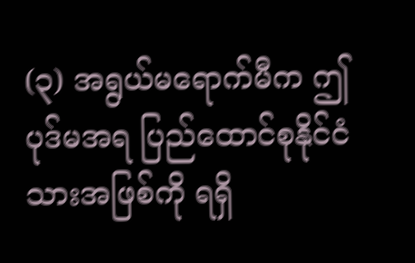(၃) အရွယ်မရောက်မီက ဤပုဒ်မအရ ပြည်ထောင်စုနိုင်ငံသားအဖြစ်ကို ရရှိ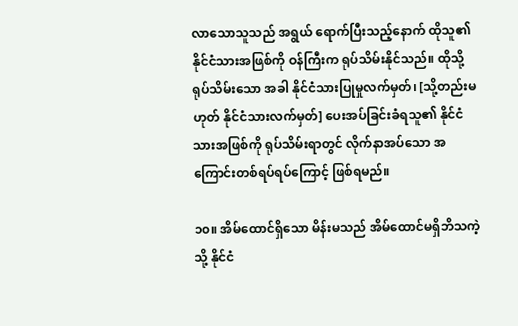လာသောသူသည် အရွယ် ရောက်ပြီးသည့်နောက် ထိုသူ၏ နိုင်ငံသားအဖြစ်ကို ဝန်ကြီးက ရုပ်သိမ်းနိုင်သည်။ ထိုသို့ ရုပ်သိမ်းသော အခါ နိုင်ငံသားပြုမှုလက်မှတ်၊ [သို့တည်းမဟုတ် နိုင်ငံသားလက်မှတ်] ပေးအပ်ခြင်းခံရသူ၏ နိုင်ငံ သားအဖြစ်ကို ရုပ်သိမ်းရာတွင် လိုက်နာအပ်သော အကြောင်းတစ်ရပ်ရပ်ကြောင့် ဖြစ်ရမည်။

၁၀။ အိမ်ထောင်ရှိသော မိန်းမသည် အိမ်ထောင်မရှိဘိသကဲ့သို့ နိုင်ငံ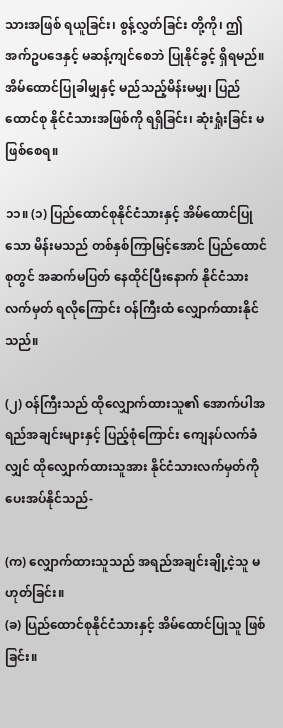သားအဖြစ် ရယူခြင်း၊ စွန့်လွှတ်ခြင်း တို့ကို၊ ဤအက်ဥပဒေနှင့် မဆန့်ကျင်စေဘဲ ပြုနိုင်ခွင့် ရှိရမည်။အိမ်ထောင်ပြုခါမျှနှင့် မည်သည့်မိန်းမမျှ၊ ပြည်ထောင်စု နိုင်ငံသားအဖြစ်ကို ရရှိခြင်း၊ ဆုံးရှုံးခြင်း မဖြစ်စေရ။

၁၁။ (၁) ပြည်ထောင်စုနိုင်ငံသားနှင့် အိမ်ထောင်ပြုသော မိန်းမသည် တစ်နှစ်ကြာမြင့်အောင် ပြည်ထောင်စုတွင် အဆက်မပြတ် နေထိုင်ပြီးနောက် နိုင်ငံသားလက်မှတ် ရလိုကြောင်း ဝန်ကြီးထံ လျှောက်ထားနိုင် သည်။

(၂) ဝန်ကြီးသည် ထိုလျှောက်ထားသူ၏ အောက်ပါအရည်အချင်းများနှင့် ပြည့်စုံကြောင်း ကျေနပ်လက်ခံ လျှင် ထိုလျှောက်ထားသူအား နိုင်ငံသားလက်မှတ်ကို ပေးအပ်နိုင်သည်-

(က) လျှောက်ထားသူသည် အရည်အချင်းချို့ငဲ့သူ မဟုတ်ခြင်း။
(ခ) ပြည်ထောင်စုနိုင်ငံသားနှင့် အိမ်ထောင်ပြုသူ ဖြစ်ခြင်း။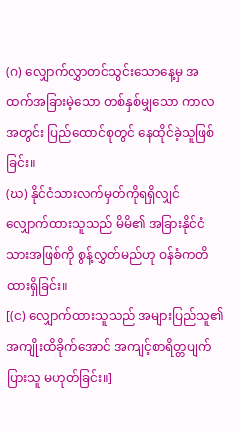(ဂ) လျှောက်လွှာတင်သွင်းသောနေ့မှ အထက်အခြားမဲ့သော တစ်နှစ်မျှသော ကာလအတွင်း ပြည်ထောင်စုတွင် နေထိုင်ခဲ့သူဖြစ်ခြင်း။
(ဃ) နိုင်ငံသားလက်မှတ်ကိုရရှိလျှင် လျှောက်ထားသူသည် မိမိ၏ အခြားနိုင်ငံသားအဖြစ်ကို စွန့်လွှတ်မည်ဟု ဝန်ခံကတိထားရှိခြင်း။
[(င) လျှောက်ထားသူသည် အများပြည်သူ၏ အကျိုးထိခိုက်အောင် အကျင့်စာရိတ္တပျက်ပြားသူ မဟုတ်ခြင်း။]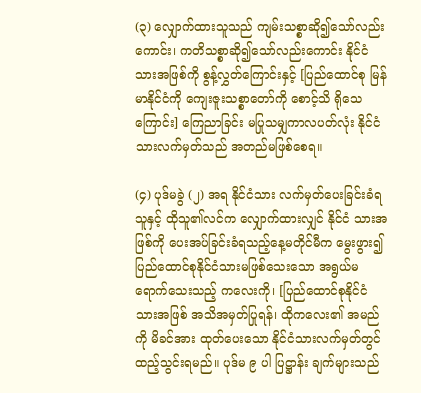(၃) လျှောက်ထားသူသည် ကျမ်းသစ္စာဆို၍သော်လည်းကောင်း၊ ကတိသစ္စာဆို၍သော်လည်းကောင်း နိုင်ငံသားအဖြစ်ကို စွန့်လွှတ်ကြောင်းနှင့် [ပြည်ထောင်စု မြန်မာနိုင်ငံကို ကျေးဇူးသစ္စာတော်ကို စောင့်သိ ရိုသေကြောင်း] ကြေညာခြင်း မပြုသမျှကာလပတ်လုံး နိုင်ငံသားလက်မှတ်သည် အတည်မဖြစ်စေရ။

(၄) ပုဒ်မခွဲ (၂) အရ နိုင်ငံသား လက်မှတ်ပေးခြင်းခံရသူနှင့် ထိုသူ၏လင်က လျှောက်ထားလျှင် နိုင်ငံ သားအဖြစ်ကို ပေးအပ်ခြင်းခံရသည့်နေ့မတိုင်မီက မွေးဖွား၍ ပြည်ထောင်စုနိုင်ငံသားမဖြစ်သေးသော အရွယ်မရောက်သေးသည့် ကလေးကို၊ [ပြည်ထောင်စုနိုင်ငံသားအဖြစ် အသိအမှတ်ပြုရန်၊ ထိုကလေး၏ အမည်ကို မိခင်အား ထုတ်ပေးသော နိုင်ငံသားလက်မှတ်တွင် ထည့်သွင်းရမည်။ ပုဒ်မ ၉ ပါ ပြဋ္ဌာန်း ချက်များသည်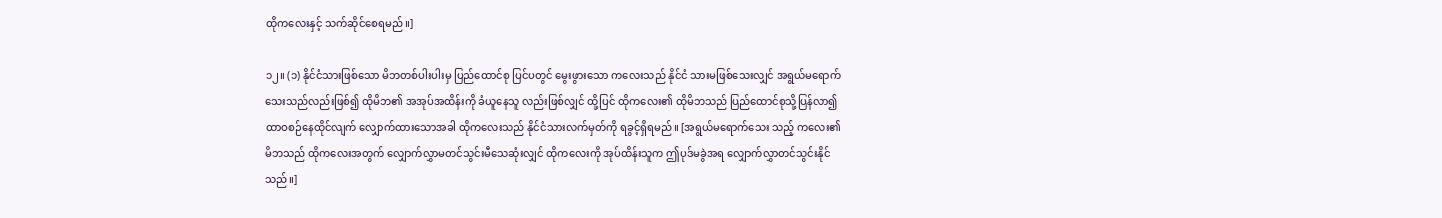ထိုကလေးနှင့် သက်ဆိုင်စေရမည်။]

၁၂။ (၁) နိုင်ငံသားဖြစ်သော မိဘတစ်ပါးပါးမှ ပြည်ထောင်စု ပြင်ပတွင် မွေးဖွားသော ကလေးသည် နိုင်ငံ သားမဖြစ်သေးလျှင် အရွယ်မရောက်သေးသည်လည်းဖြစ်၍ ထိုမိဘ၏ အအုပ်အထိန်းကို ခံယူနေသူ လည်းဖြစ်လျှင် ထို့ပြင် ထိုကလေး၏ ထိုမိဘသည် ပြည်ထောင်စုသို့ပြန်လာ၍ ထာဝစဉ်နေထိုင်လျက် လျှောက်ထားသောအခါ ထိုကလေးသည် နိုင်ငံသားလက်မှတ်ကို ရခွင့်ရှိရမည်။ [အရွယ်မရောက်သေး သည့် ကလေး၏ မိဘသည် ထိုကလေးအတွက် လျှောက်လွှာမတင်သွင်းမီသေဆုံးလျှင် ထိုကလေးကို အုပ်ထိန်းသူက ဤပုဒ်မခွဲအရ လျှောက်လွှာတင်သွင်းနိုင်သည်။]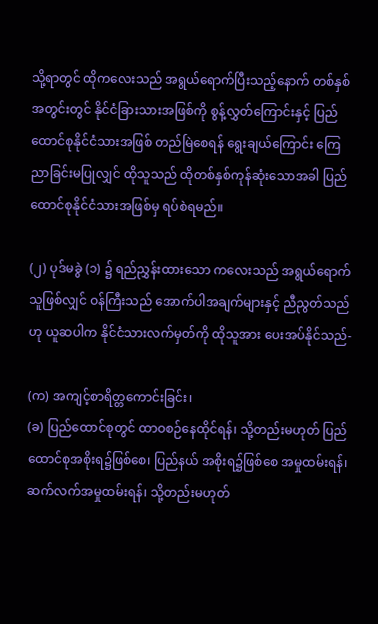သို့ရာတွင် ထိုကလေးသည် အရွယ်ရောက်ပြီးသည့်နောက် တစ်နှစ်အတွင်းတွင် နိုင်ငံခြားသားအဖြစ်ကို စွန့်လွှတ်ကြောင်းနှင့် ပြည်ထောင်စုနိုင်ငံသားအဖြစ် တည်မြဲစေရန် ရွေးချယ်ကြောင်း ကြေညာခြင်းမပြုလျှင် ထိုသူသည် ထိုတစ်နှစ်ကုန်ဆုံးသောအခါ ပြည်ထောင်စုနိုင်ငံသားအဖြစ်မှ ရပ်စဲရမည်။

(၂) ပုဒ်မခွဲ (၁) ၌ ရည်ညွှန်းထားသော ကလေးသည် အရွယ်ရောက်သူဖြစ်လျှင် ဝန်ကြီးသည် အောက်ပါအချက်များနှင့် ညီညွတ်သည်ဟု ယူဆပါက နိုင်ငံသားလက်မှတ်ကို ထိုသူအား ပေးအပ်နိုင်သည်-

(က) အကျင့်စာရိတ္တကောင်းခြင်း၊
(ခ) ပြည်ထောင်စုတွင် ထာဝစဉ်နေထိုင်ရန်၊ သို့တည်းမဟုတ် ပြည်ထောင်စုအစိုးရ၌ဖြစ်စေ၊ ပြည်နယ် အစိုးရ၌ဖြစ်စေ အမှုထမ်းရန်၊ ဆက်လက်အမှုထမ်းရန်၊ သို့တည်းမဟုတ်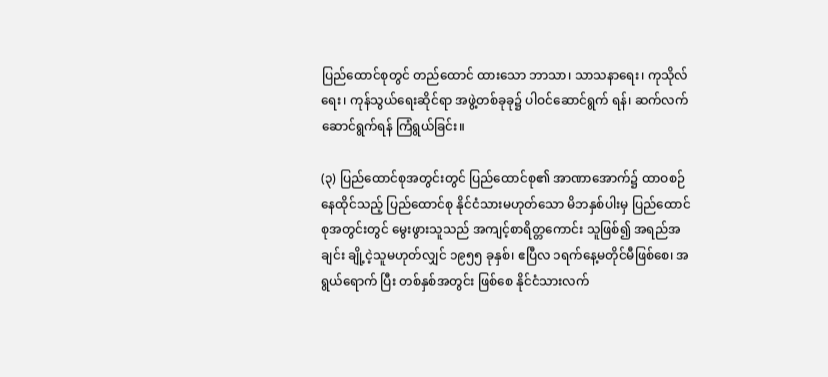ပြည်ထောင်စုတွင် တည်ထောင် ထားသော ဘာသာ၊ သာသနာရေး၊ ကုသိုလ်ရေး၊ ကုန်သွယ်ရေးဆိုင်ရာ အဖွဲ့တစ်ခုခု၌ ပါဝင်ဆောင်ရွက် ရန်၊ ဆက်လက်ဆောင်ရွက်ရန် ကြံရွယ်ခြင်း။

(၃) ပြည်ထောင်စုအတွင်းတွင် ပြည်ထောင်စု၏ အာဏာအောက်၌ ထာဝစဉ်နေထိုင်သည့် ပြည်ထောင်စု နိုင်ငံသားမဟုတ်သော မိဘနှစ်ပါးမှ ပြည်ထောင်စုအတွင်းတွင် မွေးဖွားသူသည် အကျင့်စာရိတ္တကောင်း သူဖြစ်၍ အရည်အချင်း ချို့ငဲ့သူမဟုတ်လျှင် ၁၉၅၅ ခုနှစ်၊ ဧပြီလ ၁ရက်နေ့မတိုင်မီဖြစ်စေ၊ အရွယ်ရောက် ပြီး တစ်နှစ်အတွင်း ဖြစ်စေ နိုင်ငံသားလက်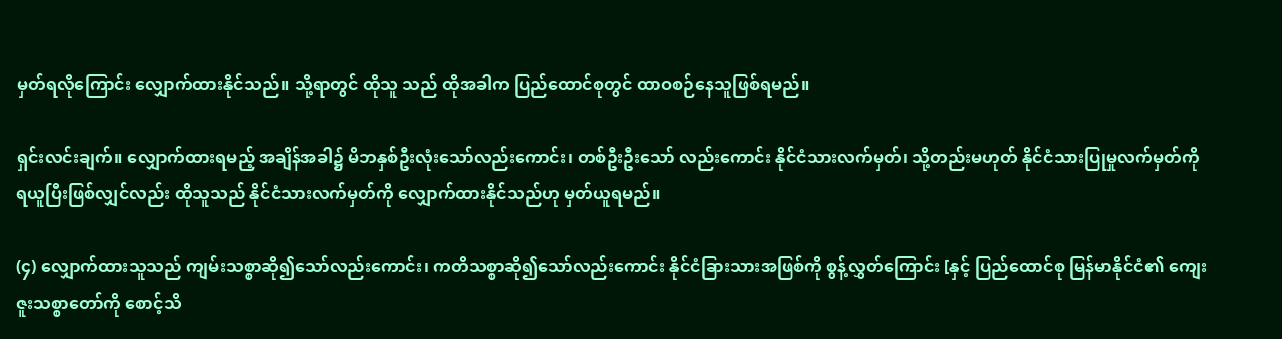မှတ်ရလိုကြောင်း လျှောက်ထားနိုင်သည်။ သို့ရာတွင် ထိုသူ သည် ထိုအခါက ပြည်ထောင်စုတွင် ထာဝစဉ်နေသူဖြစ်ရမည်။

ရှင်းလင်းချက်။ လျှောက်ထားရမည့် အချိန်အခါ၌ မိဘနှစ်ဦးလုံးသော်လည်းကောင်း၊ တစ်ဦးဦးသော် လည်းကောင်း နိုင်ငံသားလက်မှတ်၊ သို့တည်းမဟုတ် နိုင်ငံသားပြုမှုလက်မှတ်ကို ရယူပြီးဖြစ်လျှင်လည်း ထိုသူသည် နိုင်ငံသားလက်မှတ်ကို လျှောက်ထားနိုင်သည်ဟု မှတ်ယူရမည်။

(၄) လျှောက်ထားသူသည် ကျမ်းသစ္စာဆို၍သော်လည်းကောင်း၊ ကတိသစ္စာဆို၍သော်လည်းကောင်း နိုင်ငံခြားသားအဖြစ်ကို စွန့်လွှတ်ကြောင်း [နှင့် ပြည်ထောင်စု မြန်မာနိုင်ငံ၏ ကျေးဇူးသစ္စာတော်ကို စောင့်သိ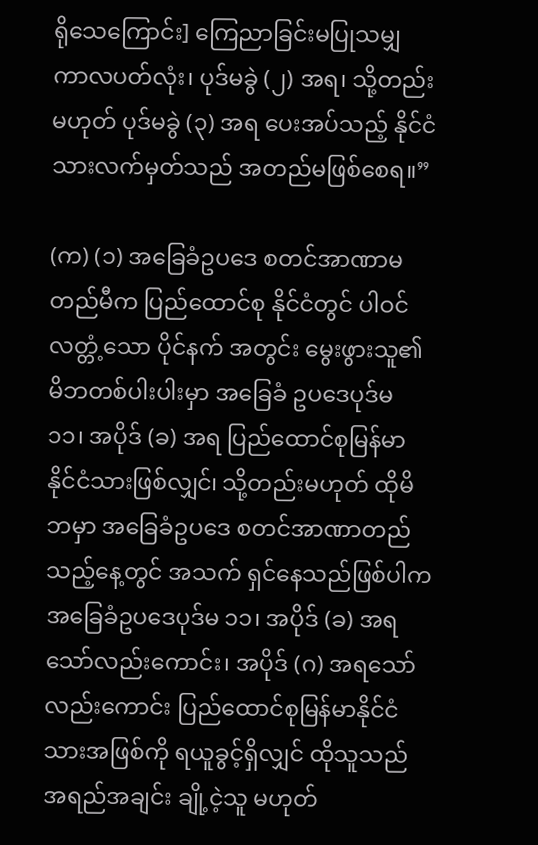ရိုသေကြောင်း] ကြေညာခြင်းမပြုသမျှ ကာလပတ်လုံး၊ ပုဒ်မခွဲ (၂) အရ၊ သို့တည်းမဟုတ် ပုဒ်မခွဲ (၃) အရ ပေးအပ်သည့် နိုင်ငံသားလက်မှတ်သည် အတည်မဖြစ်စေရ။”

(က) (၁) အခြေခံဥပဒေ စတင်အာဏာမတည်မီက ပြည်ထောင်စု နိုင်ငံတွင် ပါဝင်လတ္တံ့သော ပိုင်နက် အတွင်း မွေးဖွားသူ၏ မိဘတစ်ပါးပါးမှာ အခြေခံ ဥပဒေပုဒ်မ ၁၁၊ အပိုဒ် (ခ) အရ ပြည်ထောင်စုမြန်မာ နိုင်ငံသားဖြစ်လျှင်၊ သို့တည်းမဟုတ် ထိုမိဘမှာ အခြေခံဥပဒေ စတင်အာဏာတည်သည့်နေ့တွင် အသက် ရှင်နေသည်ဖြစ်ပါက အခြေခံဥပဒေပုဒ်မ ၁၁၊ အပိုဒ် (ခ) အရ သော်လည်းကောင်း၊ အပိုဒ် (ဂ) အရသော် လည်းကောင်း ပြည်ထောင်စုမြန်မာနိုင်ငံသားအဖြစ်ကို ရယူခွင့်ရှိလျှင် ထိုသူသည် အရည်အချင်း ချို့ငဲ့သူ မဟုတ်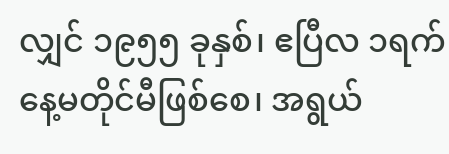လျှင် ၁၉၅၅ ခုနှစ်၊ ဧပြီလ ၁ရက်နေ့မတိုင်မီဖြစ်စေ၊ အရွယ်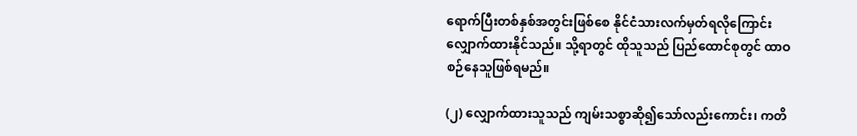ရောက်ပြီးတစ်နှစ်အတွင်းဖြစ်စေ နိုင်ငံသားလက်မှတ်ရလိုကြောင်း လျှောက်ထားနိုင်သည်။ သို့ရာတွင် ထိုသူသည် ပြည်ထောင်စုတွင် ထာဝစဉ်နေသူဖြစ်ရမည်။

(၂) လျှောက်ထားသူသည် ကျမ်းသစ္စာဆို၍သော်လည်းကောင်း၊ ကတိ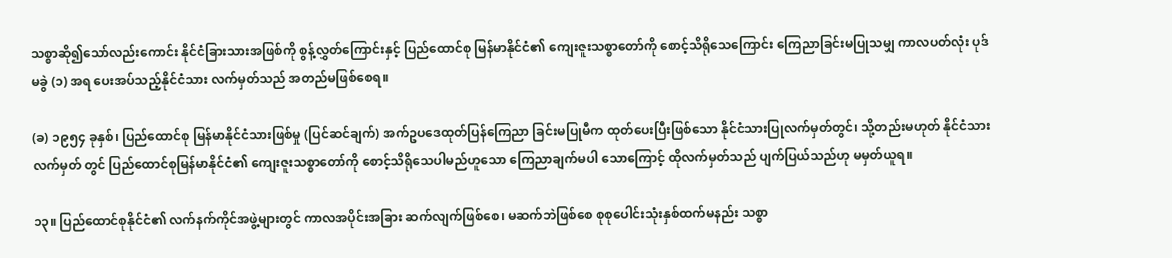သစ္စာဆို၍သော်လည်းကောင်း နိုင်ငံခြားသားအဖြစ်ကို စွန့်လွှတ်ကြောင်းနှင့် ပြည်ထောင်စု မြန်မာနိုင်ငံ၏ ကျေးဇူးသစ္စာတော်ကို စောင့်သိရိုသေကြောင်း ကြေညာခြင်းမပြုသမျှ ကာလပတ်လုံး ပုဒ်မခွဲ (၁) အရ ပေးအပ်သည့်နိုင်ငံသား လက်မှတ်သည် အတည်မဖြစ်စေရ။

(ခ) ၁၉၅၄ ခုနှစ်၊ ပြည်ထောင်စု မြန်မာနိုင်ငံသားဖြစ်မှု (ပြင်ဆင်ချက်) အက်ဥပဒေထုတ်ပြန်ကြေညာ ခြင်းမပြုမီက ထုတ်ပေးပြီးဖြစ်သော နိုင်ငံသားပြုလက်မှတ်တွင်၊ သို့တည်းမဟုတ် နိုင်ငံသားလက်မှတ် တွင် ပြည်ထောင်စုမြန်မာနိုင်ငံ၏ ကျေးဇူးသစ္စာတော်ကို စောင့်သိရိုသေပါမည်ဟူသော ကြေညာချက်မပါ သောကြောင့် ထိုလက်မှတ်သည် ပျက်ပြယ်သည်ဟု မမှတ်ယူရ။

၁၃။ ပြည်ထောင်စုနိုင်ငံ၏ လက်နက်ကိုင်အဖွဲ့များတွင် ကာလအပိုင်းအခြား ဆက်လျက်ဖြစ်စေ၊ မဆက်ဘဲဖြစ်စေ စုစုပေါင်းသုံးနှစ်ထက်မနည်း သစ္စာ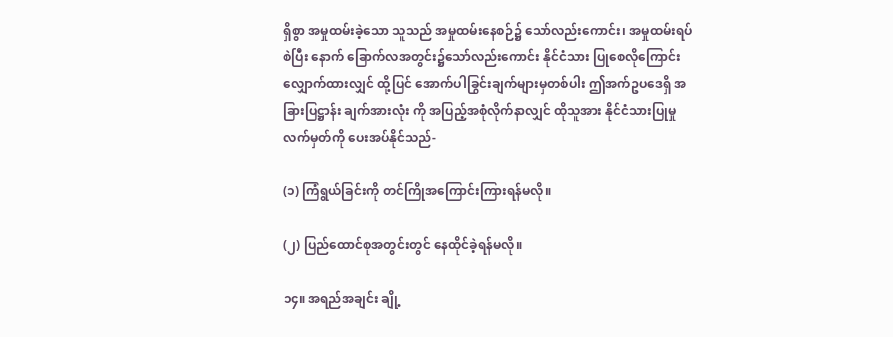ရှိစွာ အမှုထမ်းခဲ့သော သူသည် အမှုထမ်းနေစဉ်၌ သော်လည်းကောင်း၊ အမှုထမ်းရပ်စဲပြီး နောက် ခြောက်လအတွင်း၌သော်လည်းကောင်း နိုင်ငံသား ပြုစေလိုကြောင်း လျှောက်ထားလျှင် ထို့ပြင် အောက်ပါခြွင်းချက်များမှတစ်ပါး ဤအက်ဥပဒေရှိ အခြားပြဋ္ဌာန်း ချက်အားလုံး ကို အပြည့်အစုံလိုက်နာလျှင် ထိုသူအား နိုင်ငံသားပြုမှုလက်မှတ်ကို ပေးအပ်နိုင်သည်-

(၁) ကြံရွယ်ခြင်းကို တင်ကြိုအကြောင်းကြားရန်မလို။

(၂) ပြည်ထောင်စုအတွင်းတွင် နေထိုင်ခဲ့ရန်မလို။

၁၄။ အရည်အချင်း ချို့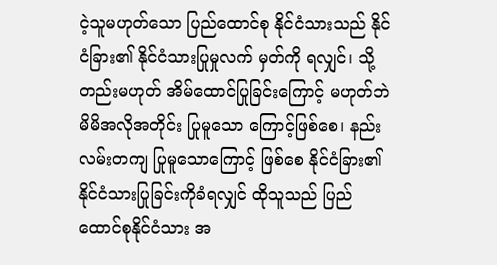ငဲ့သူမဟုတ်သော ပြည်ထောင်စု နိုင်ငံသားသည် နိုင်ငံခြား၏ နိုင်ငံသားပြုမှုလက် မှတ်ကို ရလျှင်၊ သို့တည်းမဟုတ် အိမ်ထောင်ပြုခြင်းကြောင့် မဟုတ်ဘဲ မိမိအလိုအတိုင်း ပြုမူသော ကြောင့်ဖြစ်စေ၊ နည်းလမ်းတကျ ပြုမူသောကြောင့် ဖြစ်စေ နိုင်ငံခြား၏ နိုင်ငံသားပြုခြင်းကိုခံရလျှင် ထိုသူသည် ပြည်ထောင်စုနိုင်ငံသား အ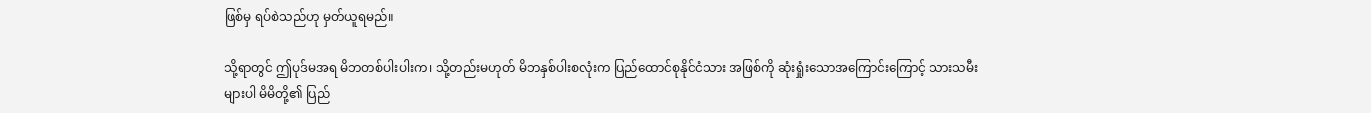ဖြစ်မှ ရပ်စဲသည်ဟု မှတ်ယူရမည်။

သို့ရာတွင် ဤပုဒ်မအရ မိဘတစ်ပါးပါးက၊ သို့တည်းမဟုတ် မိဘနှစ်ပါးစလုံးက ပြည်ထောင်စုနိုင်ငံသား အဖြစ်ကို ဆုံးရှုံးသောအကြောင်းကြောင့် သားသမီးများပါ မိမိတို့၏ ပြည်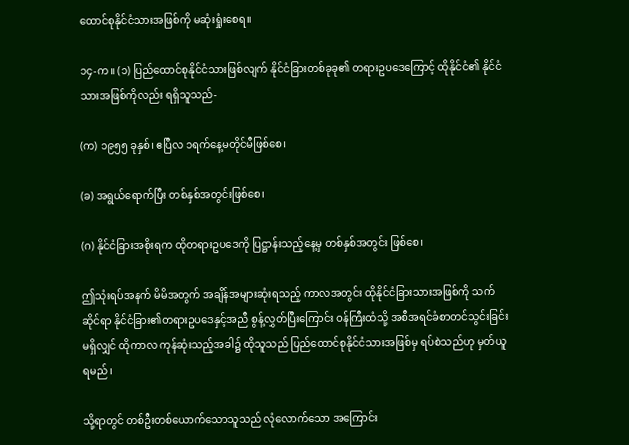ထောင်စုနိုင်ငံသားအဖြစ်ကို မဆုံးရှုံးစေရ။

၁၄-က။ (၁) ပြည်ထောင်စုနိုင်ငံသားဖြစ်လျက် နိုင်ငံခြားတစ်ခုခု၏ တရားဥပဒေကြောင့် ထိုနိုင်ငံ၏ နိုင်ငံသားအဖြစ်ကိုလည်း ရရှိသူသည်-

(က) ၁၉၅၅ ခုနှစ်၊ ဧပြီလ ၁ရက်နေ့မတိုင်မီဖြစ်စေ၊

(ခ) အရွယ်ရောက်ပြီး တစ်နှစ်အတွင်းဖြစ်စေ၊

(ဂ) နိုင်ငံခြားအစိုးရက ထိုတရားဥပဒေကို ပြဋ္ဌာန်းသည့်နေ့မှ တစ်နှစ်အတွင်း ဖြစ်စေ၊

ဤသုံးရပ်အနက် မိမိအတွက် အချိန်အများဆုံးရသည့် ကာလအတွင်း ထိုနိုင်ငံခြားသားအဖြစ်ကို သက်ဆိုင်ရာ နိုင်ငံခြား၏တရားဥပဒေနှင့်အညီ စွန့်လွှတ်ပြီးကြောင်း ဝန်ကြီးထံသို့ အစီအရင်ခံစာတင်သွင်းခြင်းမရှိလျှင် ထိုကာလ ကုန်ဆုံးသည့်အခါ၌ ထိုသူသည် ပြည်ထောင်စုနိုင်ငံသားအဖြစ်မှ ရပ်စဲသည်ဟု မှတ်ယူရမည်၊

သို့ရာတွင် တစ်ဦးတစ်ယောက်သောသူသည် လုံလောက်သော အကြောင်း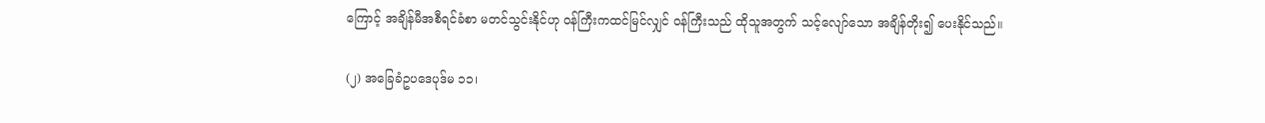ကြောင့် အချိန်မီအစီရင်ခံစာ မတင်သွင်းနိုင်ဟု ဝန်ကြီးကထင်မြင်လျှင် ဝန်ကြီးသည် ထိုသူအတွက် သင့်လျော်သော အချိန်တိုး၍ ပေးနိုင်သည်။

(၂) အခြေခံဥပဒေပုဒ်မ ၁၁၊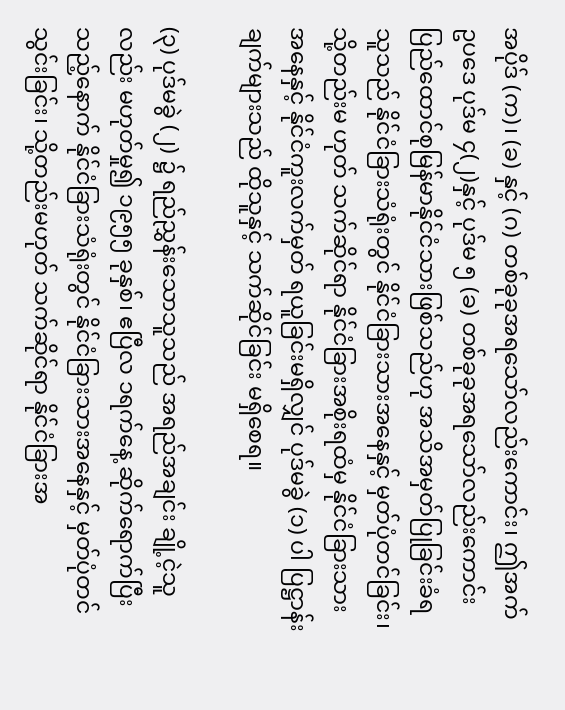အပိုဒ် (က)၊ (ခ) နှင့် (ဂ) တစ်ခုခုအရသော်လည်းကောင်း၊ ဤအက်ဥပဒေ ပုဒ်မ ၄(၂)နှင့် ပုဒ်မ ၅ (ခ) တစ်ခုခုအရသော်လည်းကောင်း ပြည်ထောင်စုမြန်မာနိုင်ငံသားဖြစ်သည်ဟု အသိအမှတ်ပြုခြင်းခံရသူသည် နိုင်ငံခြားသံရုံးတွင် နိုင်ငံခြားသားအနေနှင့် မှတ်ပုံတင်ခြင်း၊ သို့တည်းမ ဟုတ် သက်ဆိုင်ရာ နိုင်ငံခြားအစိုးရထံမှ နိုင်ငံခြားသားအနေနှင့် နိုင်ငံကူးလက်မှတ် ရယူခြင်းမရှိလျှင် ပုဒ်မခွဲ (၁) ပါ ပြဋ္ဌာန်းချက်များသည် ထိုသူနှင့် သက်ဆိုင်ခြင်း မရှိစေရ။

(၃) ပုဒ်မခွဲ (၂) ၌ ရည်ညွှန်းသောသူသည် အရည်အချင်း ချို့ငဲ့သူလည်း မဟုတ်မှု၍ ၁၉၅၅ ခုနှစ်၊ ဧပြီလ ၁ရက်နေ့ ဆိုက်ရောက်ပြီးသည့်နောက် နိုင်ငံခြားသံရုံးတွင် နိုင်ငံခြားသားအနေနှင့် မှတ်ပုံတင်သွင်းခြင်း၊ သို့တည်းမဟုတ် သက်ဆိုင်ရာ နိုင်ငံခြားအ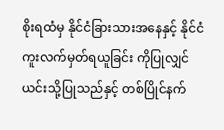စိုးရထံမှ နိုင်ငံခြားသားအနေနှင့် နိုင်ငံကူးလက်မှတ်ရယူခြင်း ကိုပြုလျှင် ယင်းသို့ပြုသည်နှင့် တစ်ပြိုင်နက်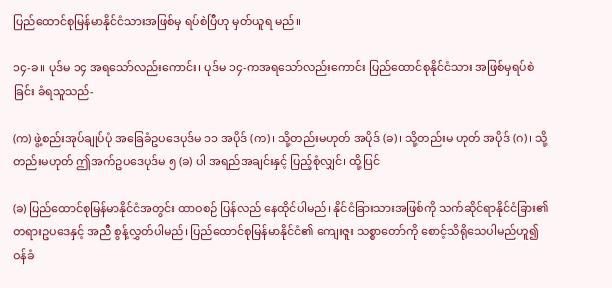ပြည်ထောင်စုမြန်မာနိုင်ငံသားအဖြစ်မှ ရပ်စဲပြီဟု မှတ်ယူရ မည်။

၁၄-ခ။ ပုဒ်မ ၁၄ အရသော်လည်းကောင်း၊ ပုဒ်မ ၁၄-ကအရသော်လည်းကောင်း ပြည်ထောင်စုနိုင်ငံသား အဖြစ်မှရပ်စဲခြင်း ခံရသူသည်-

(က) ဖွဲ့စည်းအုပ်ချုပ်ပုံ အခြေခံဥပဒေပုဒ်မ ၁၁ အပိုဒ် (က)၊ သို့တည်းမဟုတ် အပိုဒ် (ခ)၊ သို့တည်းမ ဟုတ် အပိုဒ် (ဂ)၊ သို့တည်းမဟုတ် ဤအက်ဥပဒေပုဒ်မ ၅ (ခ) ပါ အရည်အချင်းနှင့် ပြည့်စုံလျှင်၊ ထို့ပြင်

(ခ) ပြည်ထောင်စုမြန်မာနိုင်ငံအတွင်း ထာဝစဉ် ပြန်လည် နေထိုင်ပါမည်၊ နိုင်ငံခြားသားအဖြစ်ကို သက်ဆိုင်ရာနိုင်ငံခြား၏ တရားဥပဒေနှင့် အညီ စွန့်လွှတ်ပါမည်၊ ပြည်ထောင်စုမြန်မာနိုင်ငံ၏ ကျေးဇူး သစ္စာတော်ကို စောင့်သိရိုသေပါမည်ဟူ၍ ဝန်ခံ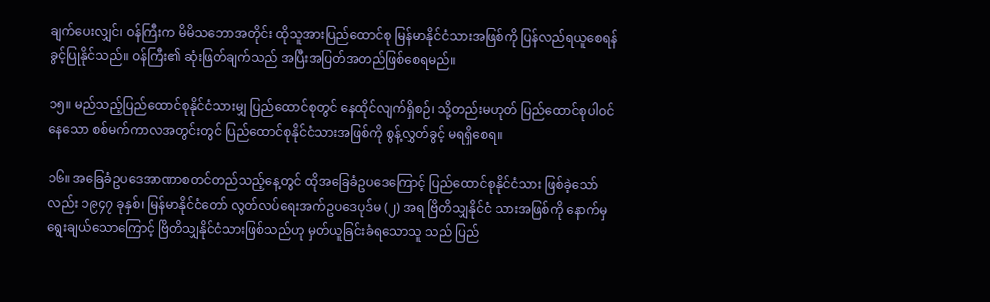ချက်ပေးလျှင်၊ ဝန်ကြီးက မိမိသဘောအတိုင်း ထိုသူအားပြည်ထောင်စု မြန်မာနိုင်ငံသားအဖြစ်ကို ပြန်လည်ရယူစေရန် ခွင့်ပြုနိုင်သည်။ ဝန်ကြီး၏ ဆုံးဖြတ်ချက်သည် အပြီးအပြတ်အတည်ဖြစ်စေရမည်။

၁၅။ မည်သည့်ပြည်ထောင်စုနိုင်ငံသားမျှ ပြည်ထောင်စုတွင် နေထိုင်လျက်ရှိစဉ်၊ သို့တည်းမဟုတ် ပြည်ထောင်စုပါဝင်နေသော စစ်မက်ကာလအတွင်းတွင် ပြည်ထောင်စုနိုင်ငံသားအဖြစ်ကို စွန့်လွှတ်ခွင့် မရရှိစေရ။

၁၆။ အခြေခံဥပဒေအာဏာစတင်တည်သည့်နေ့တွင် ထိုအခြေခံဥပဒေကြောင့် ပြည်ထောင်စုနိုင်ငံသား ဖြစ်ခဲ့သော်လည်း ၁၉၄၇ ခုနှစ်၊ မြန်မာနိုင်ငံတော် လွတ်လပ်ရေးအက်ဥပဒေပုဒ်မ (၂) အရ ဗြိတိသျှနိုင်ငံ သားအဖြစ်ကို နောက်မှ ရွေးချယ်သောကြောင့် ဗြိတိသျှနိုင်ငံသားဖြစ်သည်ဟု မှတ်ယူခြင်းခံရသောသူ သည် ပြည်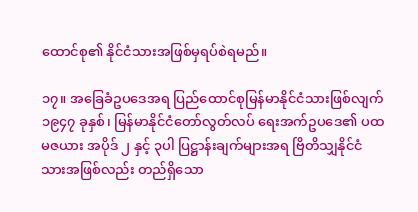ထောင်စု၏ နိုင်ငံသားအဖြစ်မှရပ်စဲရမည်။

၁၇။ အခြေခံဥပဒေအရ ပြည်ထောင်စုမြန်မာနိုင်ငံသားဖြစ်လျက် ၁၉၄၇ ခုနှစ်၊ မြန်မာနိုင်ငံတော်လွတ်လပ် ရေးအက်ဥပဒေ၏ ပထမဇယား အပိုဒ် ၂ နှင့် ၃ပါ ပြဋ္ဌာန်းချက်များအရ ဗြိတိသျှနိုင်ငံသားအဖြစ်လည်း တည်ရှိသော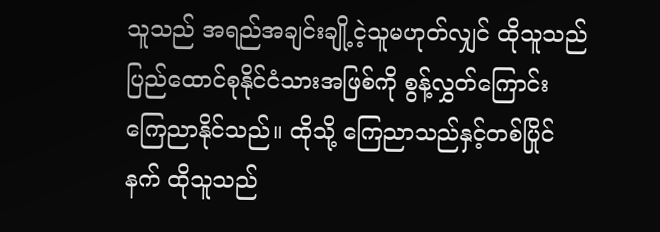သူသည် အရည်အချင်းချို့ငဲ့သူမဟုတ်လျှင် ထိုသူသည် ပြည်ထောင်စုနိုင်ငံသားအဖြစ်ကို စွန့်လွှတ်ကြောင်း ကြေညာနိုင်သည်။ ထိုသို့ ကြေညာသည်နှင့်တစ်ပြိုင်နက် ထိုသူသည်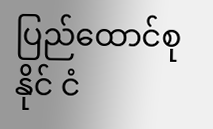ပြည်ထောင်စုနိုင် ငံ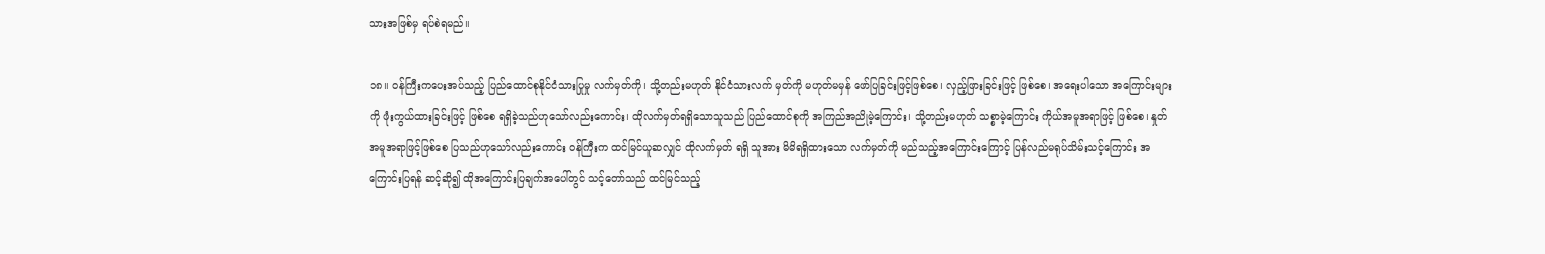သားအဖြစ်မှ ရပ်စဲရမည်။

၁၈။ ဝန်ကြီးကပေးအပ်သည့် ပြည်ထောင်စုနိုင်ငံသားပြုမှု လက်မှတ်ကို၊ သို့တည်းမဟုတ် နိုင်ငံသားလက် မှတ်ကို မဟုတ်မမှန် ဖော်ပြခြင်းဖြင့်ဖြစ်စေ၊ လှည့်ဖြားခြင်းဖြင့် ဖြစ်စေ၊ အရေးပါသော အကြောင်းများကို ဖုံးကွယ်ထားခြင်းဖြင့် ဖြစ်စေ ရရှိခဲ့သည်ဟုသော်လည်းကောင်း၊ ထိုလက်မှတ်ရရှိသောသူသည် ပြည်ထောင်စုကို အကြည်အညိုမဲ့ကြောင်း၊ သို့တည်းမဟုတ် သစ္စာမဲ့ကြောင်း ကိုယ်အမူအရာဖြင့် ဖြစ်စေ၊ နှုတ်အမူအရာဖြင့်ဖြစ်စေ ပြသည်ဟုသော်လည်းကောင်း ဝန်ကြီးက ထင်မြင်ယူဆလျှင် ထိုလက်မှတ် ရရှိ သူအား မိမိရရှိထားသော လက်မှတ်ကို မည်သည့်အကြောင်းကြောင့် ပြန်လည်မရုပ်သိမ်းသင့်ကြောင်း အကြောင်းပြရန် ဆင့်ဆို၍ ထိုအကြောင်းပြချက်အပေါ်တွင် သင့်တော်သည် ထင်မြင်သည့်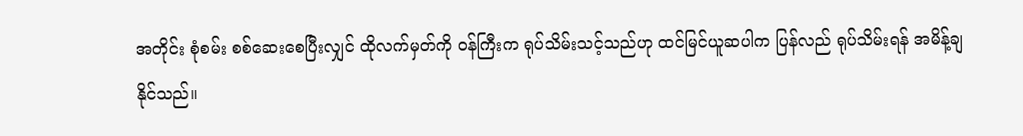အတိုင်း စုံစမ်း စစ်ဆေးစေပြီးလျှင် ထိုလက်မှတ်ကို ဝန်ကြီးက ရုပ်သိမ်းသင့်သည်ဟု ထင်မြင်ယူဆပါက ပြန်လည် ရုပ်သိမ်းရန် အမိန့်ချနိုင်သည်။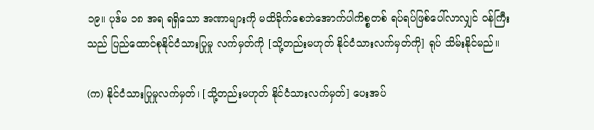၁၉။ ပုဒ်မ ၁၈ အရ ရရှိသော အဏာများကို မထိခိုက်စေဘဲအောက်ပါကိစ္စတစ် ရပ်ရပ်ဖြစ်ပေါ်လာလျှင် ဝန်ကြီးသည် ပြည်ထောင်စုနိုင်ငံသားပြုမှု လက်မှတ်ကို [သို့တည်းမဟုတ် နိုင်ငံသားလက်မှတ်ကို] ရုပ် သိမ်းနိုင်မည်။

(က) နိုင်ငံသားပြုမှုလက်မှတ်၊ [သို့တည်းမဟုတ် နိုင်ငံသားလက်မှတ်] ပေးအပ်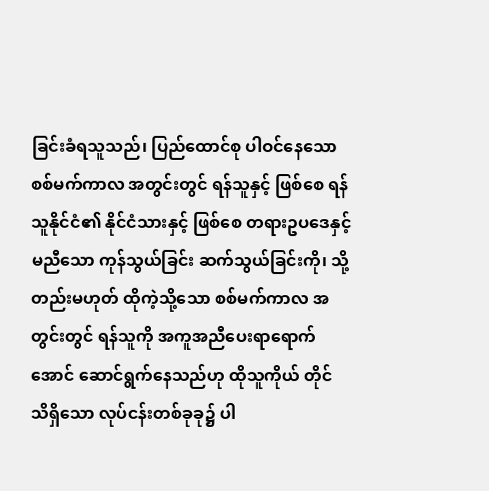ခြင်းခံရသူသည်၊ ပြည်ထောင်စု ပါဝင်နေသော စစ်မက်ကာလ အတွင်းတွင် ရန်သူနှင့် ဖြစ်စေ ရန်သူနိုင်ငံ၏ နိုင်ငံသားနှင့် ဖြစ်စေ တရားဥပဒေနှင့်မညီသော ကုန်သွယ်ခြင်း ဆက်သွယ်ခြင်းကို၊ သို့တည်းမဟုတ် ထိုကဲ့သို့သော စစ်မက်ကာလ အတွင်းတွင် ရန်သူကို အကူအညီပေးရာရောက်အောင် ဆောင်ရွက်နေသည်ဟု ထိုသူကိုယ် တိုင် သိရှိသော လုပ်ငန်းတစ်ခုခု၌ ပါ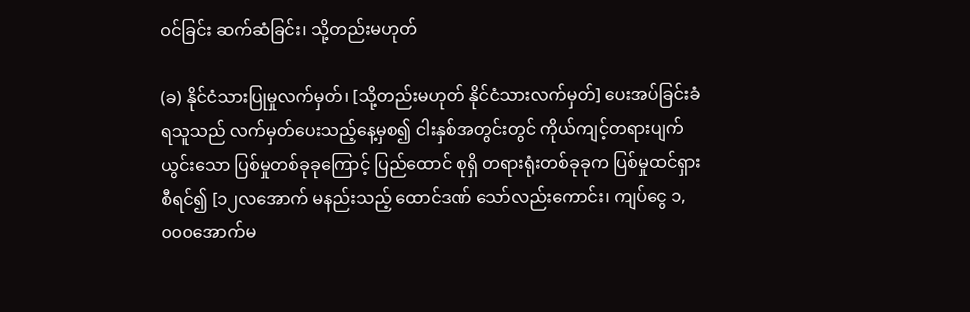ဝင်ခြင်း ဆက်ဆံခြင်း၊ သို့တည်းမဟုတ်

(ခ) နိုင်ငံသားပြုမှုလက်မှတ်၊ [သို့တည်းမဟုတ် နိုင်ငံသားလက်မှတ်] ပေးအပ်ခြင်းခံရသူသည် လက်မှတ်ပေးသည့်နေ့မှစ၍ ငါးနှစ်အတွင်းတွင် ကိုယ်ကျင့်တရားပျက်ယွင်းသော ပြစ်မှုတစ်ခုခုကြောင့် ပြည်ထောင် စုရှိ တရားရုံးတစ်ခုခုက ပြစ်မှုထင်ရှား စီရင်၍ [၁၂လအောက် မနည်းသည့် ထောင်ဒဏ် သော်လည်းကောင်း၊ ကျပ်ငွေ ၁,၀၀၀အောက်မ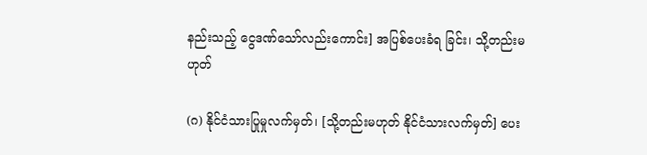နည်းသည့် ငွေဒဏ်သော်လည်းကောင်း] အပြစ်ပေးခံရ ခြင်း၊ သို့တည်းမဟုတ်

(ဂ) နိုင်ငံသားပြုမှုလက်မှတ်၊ [သို့တည်းမဟုတ် နိုင်ငံသားလက်မှတ်] ပေး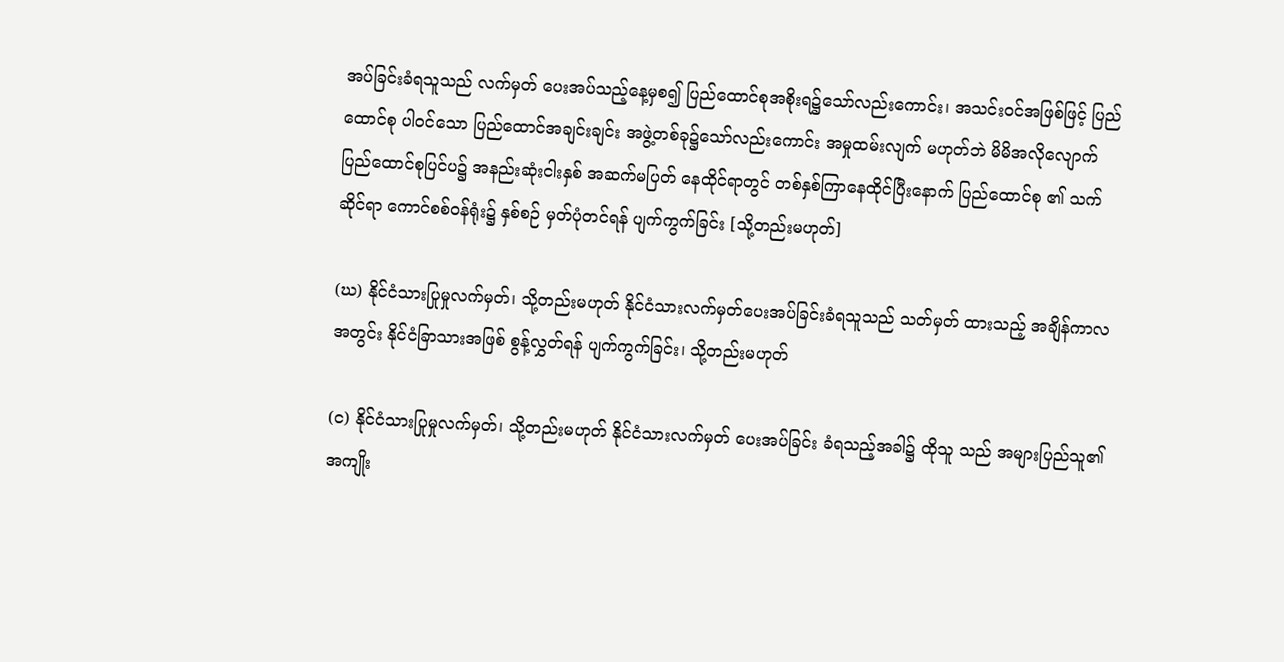အပ်ခြင်းခံရသူသည် လက်မှတ် ပေးအပ်သည့်နေ့မှစ၍ ပြည်ထောင်စုအစိုးရ၌သော်လည်းကောင်း၊ အသင်းဝင်အဖြစ်ဖြင့် ပြည်ထောင်စု ပါဝင်သော ပြည်ထောင်အချင်းချင်း အဖွဲ့တစ်ခု၌သော်လည်းကောင်း အမှုထမ်းလျက် မဟုတ်ဘဲ မိမိအလိုလျောက် ပြည်ထောင်စုပြင်ပ၌ အနည်းဆုံးငါးနှစ် အဆက်မပြတ် နေထိုင်ရာတွင် တစ်နှစ်ကြာနေထိုင်ပြီးနောက် ပြည်ထောင်စု ၏ သက်ဆိုင်ရာ ကောင်စစ်ဝန်ရုံး၌ နှစ်စဉ် မှတ်ပုံတင်ရန် ပျက်ကွက်ခြင်း [သို့တည်းမဟုတ်]

(ဃ) နိုင်ငံသားပြုမှုလက်မှတ်၊ သို့တည်းမဟုတ် နိုင်ငံသားလက်မှတ်ပေးအပ်ခြင်းခံရသူသည် သတ်မှတ် ထားသည့် အချိန်ကာလအတွင်း နိုင်ငံခြာသားအဖြစ် စွန့်လွှတ်ရန် ပျက်ကွက်ခြင်း၊ သို့တည်းမဟုတ်

(င) နိုင်ငံသားပြုမှုလက်မှတ်၊ သို့တည်းမဟုတ် နိုင်ငံသားလက်မှတ် ပေးအပ်ခြင်း ခံရသည့်အခါ၌ ထိုသူ သည် အများပြည်သူ၏ အကျိုး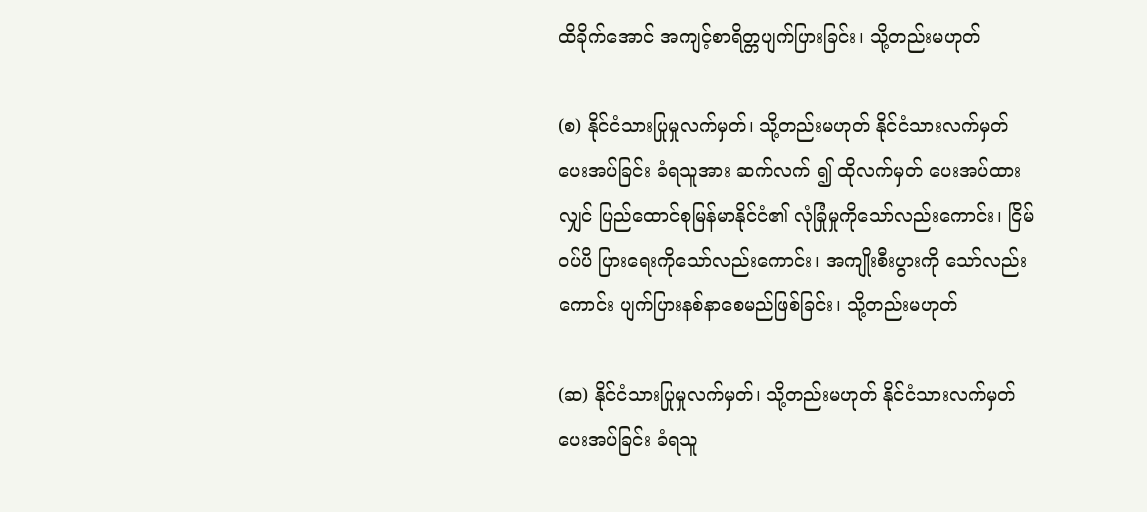ထိခိုက်အောင် အကျင့်စာရိတ္တပျက်ပြားခြင်း၊ သို့တည်းမဟုတ်

(စ) နိုင်ငံသားပြုမှုလက်မှတ်၊ သို့တည်းမဟုတ် နိုင်ငံသားလက်မှတ် ပေးအပ်ခြင်း ခံရသူအား ဆက်လက် ၍ ထိုလက်မှတ် ပေးအပ်ထားလျှင် ပြည်ထောင်စုမြန်မာနိုင်ငံ၏ လုံခြုံမှုကိုသော်လည်းကောင်း၊ ငြိမ်ဝပ်ပိ ပြားရေးကိုသော်လည်းကောင်း၊ အကျိုးစီးပွားကို သော်လည်းကောင်း ပျက်ပြားနစ်နာစေမည်ဖြစ်ခြင်း၊ သို့တည်းမဟုတ်

(ဆ) နိုင်ငံသားပြုမှုလက်မှတ်၊ သို့တည်းမဟုတ် နိုင်ငံသားလက်မှတ်ပေးအပ်ခြင်း ခံရသူ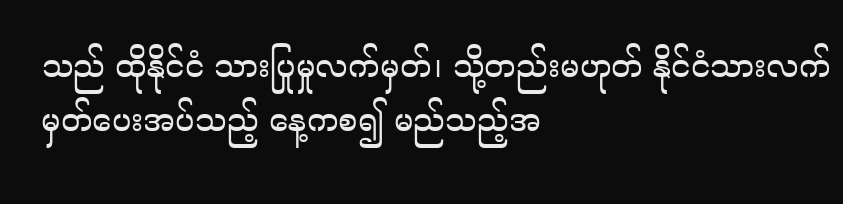သည် ထိုနိုင်ငံ သားပြုမှုလက်မှတ်၊ သို့တည်းမဟုတ် နိုင်ငံသားလက်မှတ်ပေးအပ်သည့် နေ့ကစ၍ မည်သည့်အ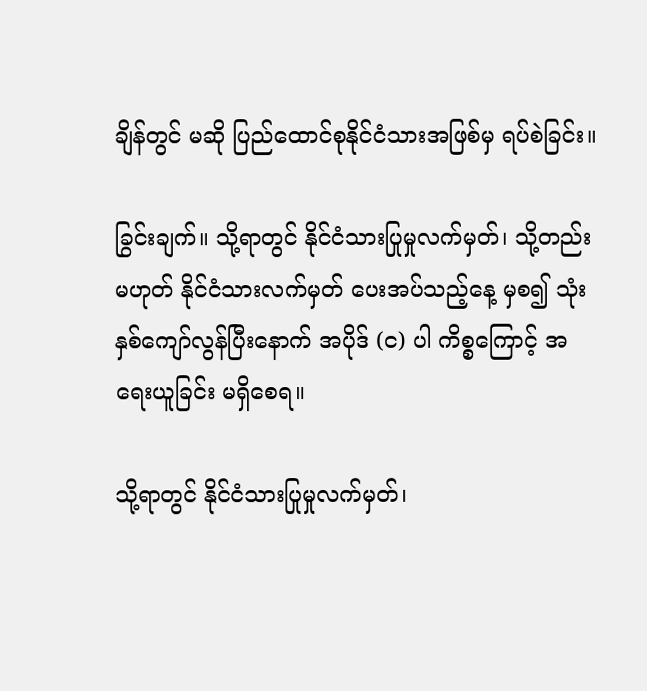ချိန်တွင် မဆို ပြည်ထောင်စုနိုင်ငံသားအဖြစ်မှ ရပ်စဲခြင်း။

ခြွင်းချက်။ သို့ရာတွင် နိုင်ငံသားပြုမှုလက်မှတ်၊ သို့တည်းမဟုတ် နိုင်ငံသားလက်မှတ် ပေးအပ်သည့်နေ့ မှစ၍ သုံးနှစ်ကျော်လွန်ပြီးနောက် အပိုဒ် (င) ပါ ကိစ္စကြောင့် အရေးယူခြင်း မရှိစေရ။

သို့ရာတွင် နိုင်ငံသားပြုမှုလက်မှတ်၊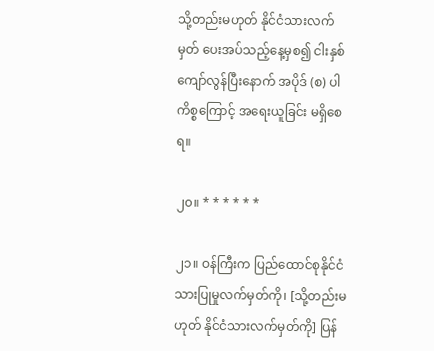သို့တည်းမဟုတ် နိုင်ငံသားလက်မှတ် ပေးအပ်သည့်နေ့မှစ၍ ငါးနှစ် ကျော်လွန်ပြီးနောက် အပိုဒ် (စ) ပါ ကိစ္စကြောင့် အရေးယူခြင်း မရှိစေရ။

၂၀။ * * * * * *

၂၁။ ဝန်ကြီးက ပြည်ထောင်စုနိုင်ငံသားပြုမှုလက်မှတ်ကို၊ [သို့တည်းမဟုတ် နိုင်ငံသားလက်မှတ်ကို] ပြန်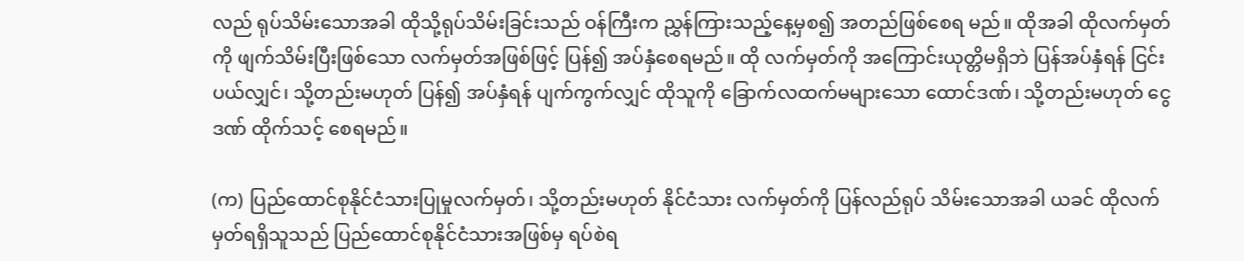လည် ရုပ်သိမ်းသောအခါ ထိုသို့ရုပ်သိမ်းခြင်းသည် ဝန်ကြီးက ညွှန်ကြားသည့်နေ့မှစ၍ အတည်ဖြစ်စေရ မည်။ ထိုအခါ ထိုလက်မှတ်ကို ဖျက်သိမ်းပြီးဖြစ်သော လက်မှတ်အဖြစ်ဖြင့် ပြန်၍ အပ်နှံစေရမည်။ ထို လက်မှတ်ကို အကြောင်းယုတ္တိမရှိဘဲ ပြန်အပ်နှံရန် ငြင်းပယ်လျှင်၊ သို့တည်းမဟုတ် ပြန်၍ အပ်နှံရန် ပျက်ကွက်လျှင် ထိုသူကို ခြောက်လထက်မများသော ထောင်ဒဏ်၊ သို့တည်းမဟုတ် ငွေဒဏ် ထိုက်သင့် စေရမည်။

(က) ပြည်ထောင်စုနိုင်ငံသားပြုမှုလက်မှတ်၊ သို့တည်းမဟုတ် နိုင်ငံသား လက်မှတ်ကို ပြန်လည်ရုပ် သိမ်းသောအခါ ယခင် ထိုလက်မှတ်ရရှိသူသည် ပြည်ထောင်စုနိုင်ငံသားအဖြစ်မှ ရပ်စဲရ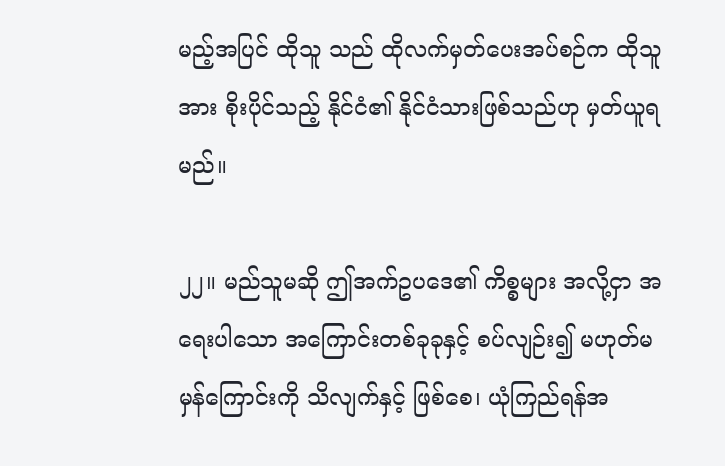မည့်အပြင် ထိုသူ သည် ထိုလက်မှတ်ပေးအပ်စဉ်က ထိုသူအား စိုးပိုင်သည့် နိုင်ငံ၏ နိုင်ငံသားဖြစ်သည်ဟု မှတ်ယူရမည်။

၂၂။ မည်သူမဆို ဤအက်ဥပဒေ၏ ကိစ္စများ အလို့ငှာ အရေးပါသော အကြောင်းတစ်ခုခုနှင့် စပ်လျဉ်း၍ မဟုတ်မမှန်ကြောင်းကို သိလျက်နှင့် ဖြစ်စေ၊ ယုံကြည်ရန်အ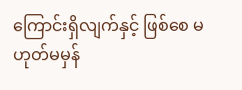ကြောင်းရှိလျက်နှင့် ဖြစ်စေ မဟုတ်မမှန်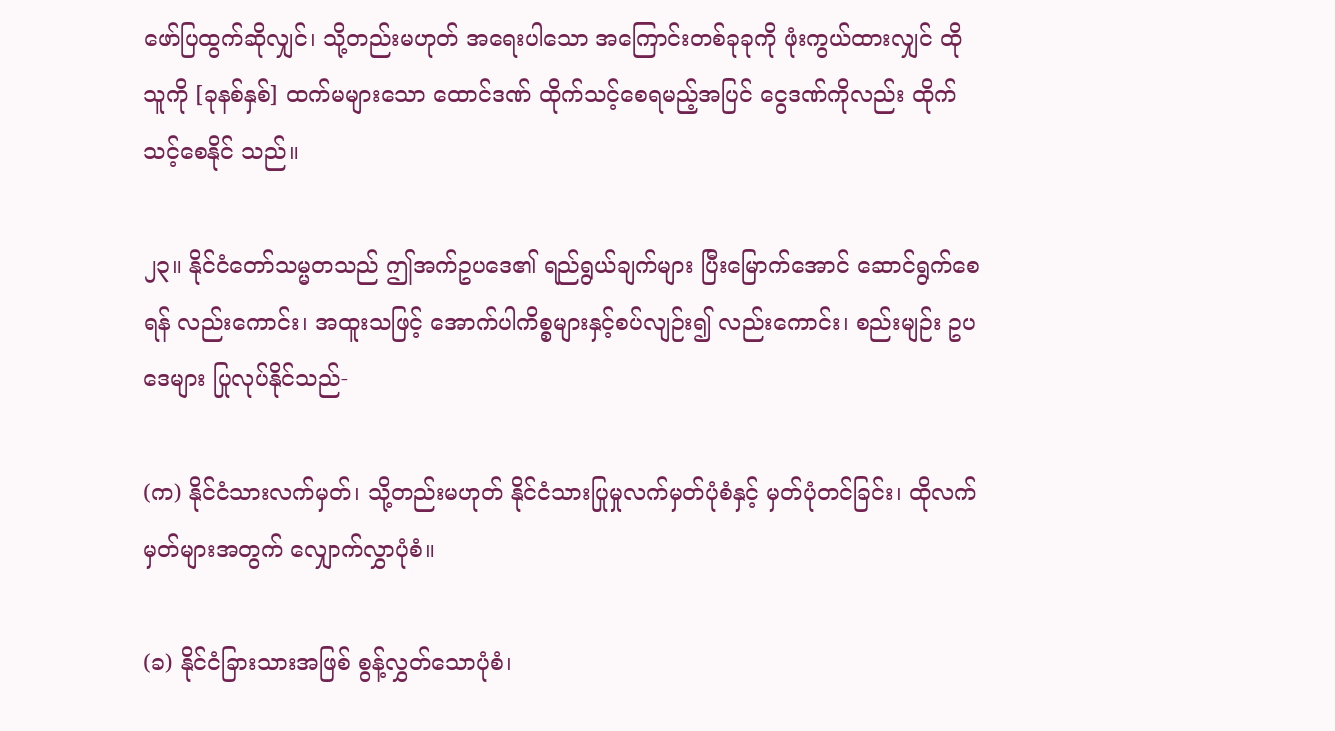ဖော်ပြထွက်ဆိုလျှင်၊ သို့တည်းမဟုတ် အရေးပါသော အကြောင်းတစ်ခုခုကို ဖုံးကွယ်ထားလျှင် ထိုသူကို [ခုနစ်နှစ်] ထက်မများသော ထောင်ဒဏ် ထိုက်သင့်စေရမည့်အပြင် ငွေဒဏ်ကိုလည်း ထိုက်သင့်စေနိုင် သည်။

၂၃။ နိုင်ငံတော်သမ္မတသည် ဤအက်ဥပဒေ၏ ရည်ရွယ်ချက်များ ပြီးမြောက်အောင် ဆောင်ရွက်စေရန် လည်းကောင်း၊ အထူးသဖြင့် အောက်ပါကိစ္စများနှင့်စပ်လျဉ်း၍ လည်းကောင်း၊ စည်းမျဉ်း ဥပဒေများ ပြုလုပ်နိုင်သည်-

(က) နိုင်ငံသားလက်မှတ်၊ သို့တည်းမဟုတ် နိုင်ငံသားပြုမှုလက်မှတ်ပုံစံနှင့် မှတ်ပုံတင်ခြင်း၊ ထိုလက် မှတ်များအတွက် လျှောက်လွှာပုံစံ။

(ခ) နိုင်ငံခြားသားအဖြစ် စွန့်လွှတ်သောပုံစံ၊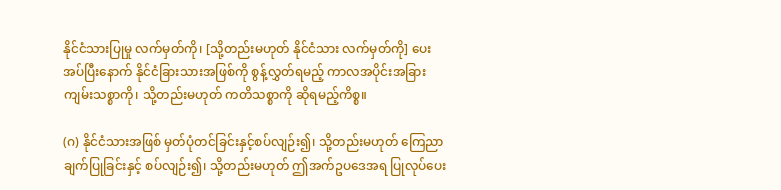နိုင်ငံသားပြုမှု လက်မှတ်ကို၊ [သို့တည်းမဟုတ် နိုင်ငံသား လက်မှတ်ကို] ပေးအပ်ပြီးနောက် နိုင်ငံခြားသားအဖြစ်ကို စွန့်လွှတ်ရမည့် ကာလအပိုင်းအခြား ကျမ်းသစ္စာကို၊ သို့တည်းမဟုတ် ကတိသစ္စာကို ဆိုရမည့်ကိစ္စ။

(ဂ) နိုင်ငံသားအဖြစ် မှတ်ပုံတင်ခြင်းနှင့်စပ်လျဉ်း၍၊ သို့တည်းမဟုတ် ကြေညာချက်ပြုခြင်းနှင့် စပ်လျဉ်း၍၊ သို့တည်းမဟုတ် ဤအက်ဥပဒေအရ ပြုလုပ်ပေး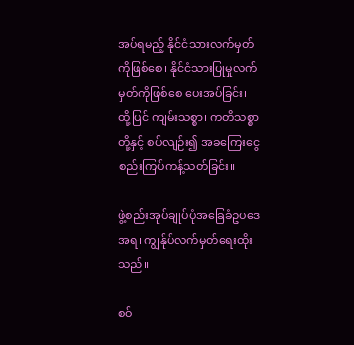အပ်ရမည့် နိုင်ငံသားလက်မှတ်ကိုဖြစ်စေ၊ နိုင်ငံသားပြုမှုလက်မှတ်ကိုဖြစ်စေ ပေးအပ်ခြင်း၊ ထို့ပြင် ကျမ်းသစ္စာ၊ ကတိသစ္စာတို့နှင့် စပ်လျဉ်း၍ အခကြေးငွေ စည်းကြပ်ကန့်သတ်ခြင်း။

ဖွဲ့စည်းအုပ်ချုပ်ပုံအခြေခံဥပဒေအရ၊ ကျွန်ုပ်လက်မှတ်ရေးထိုးသည်။

စဝ်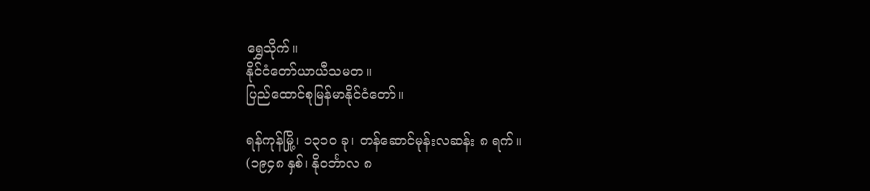ရွှေသိုက်။
နိုင်ငံတော်ယာယီသမတ။
ပြည်ထောင်စုမြန်မာနိုင်ငံတော်။

ရန်ကုန်မြို့၊ ၁၃၁၀ ခု၊ တန်ဆောင်မုန်းလဆန်း ၈ ရက်။
(၁၉၄၈ နှစ်၊ နိုဝင်္ဘာလ ၈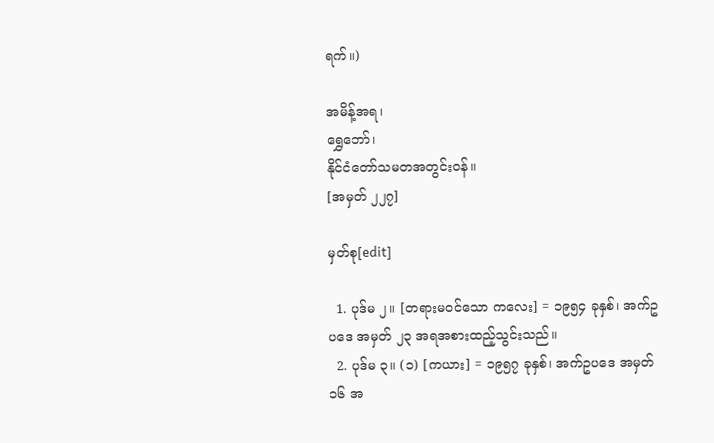ရက်။)

အမိန့်အရ၊
ရွှေဘော်၊
နိုင်ငံတော်သမတအတွင်းဝန်။
[အမှတ် ၂၂၇]

မှတ်စု[edit]

  1. ပုဒ်မ ၂။ [တရားမဝင်သော ကလေး] = ၁၉၅၄ ခုနှစ်၊ အက်ဥပဒေ အမှတ် ၂၃ အရအစားထည့်သွင်းသည်။
  2. ပုဒ်မ ၃။ (၁) [ကယား] = ၁၉၅၇ ခုနှစ်၊ အက်ဥပဒေ အမှတ် ၁၆ အ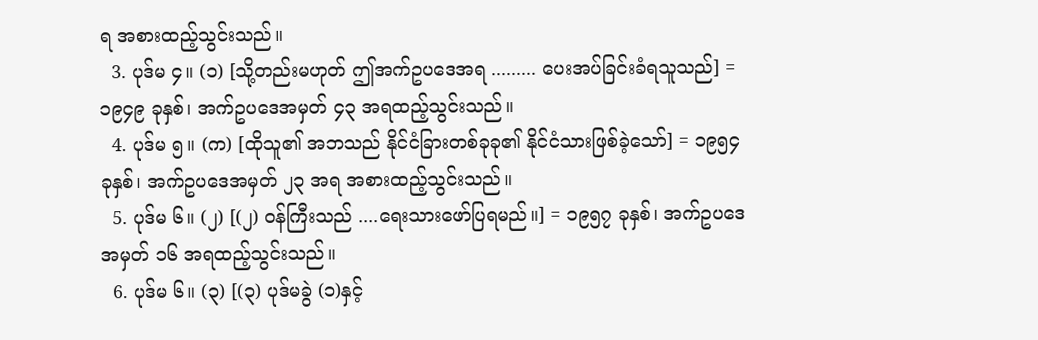ရ အစားထည့်သွင်းသည်။
  3. ပုဒ်မ ၄။ (၁) [သို့တည်းမဟုတ် ဤအက်ဥပဒေအရ ......... ပေးအပ်ခြင်းခံရသူသည်] = ၁၉၄၉ ခုနှစ်၊ အက်ဥပဒေအမှတ် ၄၃ အရထည့်သွင်းသည်။
  4. ပုဒ်မ ၅။ (က) [ထိုသူ၏ အဘသည် နိုင်ငံခြားတစ်ခုခု၏ နိုင်ငံသားဖြစ်ခဲ့သော်] = ၁၉၅၄ ခုနှစ်၊ အက်ဥပဒေအမှတ် ၂၃ အရ အစားထည့်သွင်းသည်။
  5. ပုဒ်မ ၆။ (၂) [(၂) ဝန်ကြီးသည် ....ရေးသားဖော်ပြရမည်။] = ၁၉၅၇ ခုနှစ်၊ အက်ဥပဒေအမှတ် ၁၆ အရထည့်သွင်းသည်။
  6. ပုဒ်မ ၆။ (၃) [(၃) ပုဒ်မခွဲ (၁)နှင့်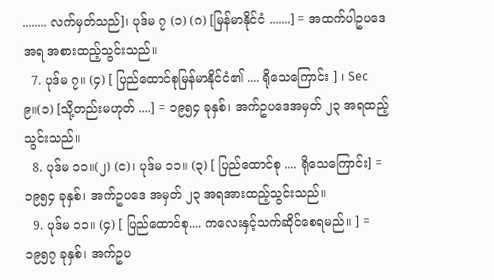........ လက်မှတ်သည်]၊ ပုဒ်မ ၇ (၁) (ဂ) [မြန်မာနိုင်ငံ .......] = အထက်ပါဥပဒေအရ အစားထည့်သွင်းသည်။
  7. ပုဒ်မ ၇။ (၄) [ ပြည်ထောင်စုမြန်မာနိုင်ငံ၏ .... ရိုသေကြောင်း ] ၊ Sec ၉။(၁) [သို့တည်းမဟုတ် ....] = ၁၉၅၄ ခုနှစ်၊ အက်ဥပဒေအမှတ် ၂၃ အရထည့်သွင်းသည်။
  8. ပုဒ်မ ၁၁။(၂) (င)၊ ပုဒ်မ ၁၁။ (၃) [ ပြည်ထောင်စု .... ရိုသေကြောင်း] = ၁၉၅၄ ခုနှစ်၊ အက်ဥပဒေ အမှတ် ၂၃ အရအားထည့်သွင်းသည်။
  9. ပုဒ်မ ၁၁။ (၄) [ ပြည်ထောင်စု.... ကလေးနှင့်သက်ဆိုင်စေရမည်။ ] = ၁၉၅၇ ခုနှစ်၊ အက်ဥပ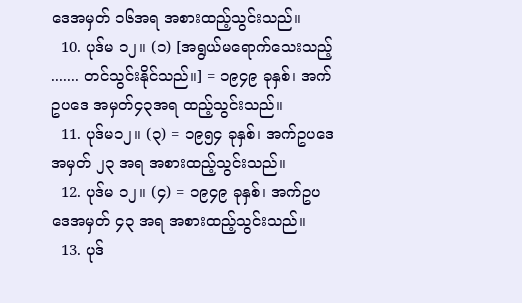ဒေအမှတ် ၁၆အရ အစားထည့်သွင်းသည်။
  10. ပုဒ်မ ၁၂။ (၁) [အရွယ်မရောက်သေးသည့် ....... တင်သွင်းနိုင်သည်။] = ၁၉၄၉ ခုနှစ်၊ အက်ဥပဒေ အမှတ်၄၃အရ ထည့်သွင်းသည်။
  11. ပုဒ်မ၁၂။ (၃) = ၁၉၅၄ ခုနှစ်၊ အက်ဥပဒေ အမှတ် ၂၃ အရ အစားထည့်သွင်းသည်။
  12. ပုဒ်မ ၁၂။ (၄) = ၁၉၄၉ ခုနှစ်၊ အက်ဥပဒေအမှတ် ၄၃ အရ အစားထည့်သွင်းသည်။
  13. ပုဒ်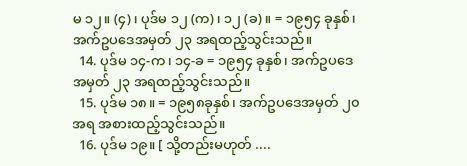မ ၁၂။ (၄)၊ ပုဒ်မ ၁၂ (က)၊ ၁၂ (ခ)။ = ၁၉၅၄ ခုနှစ်၊ အက်ဥပဒေအမှတ် ၂၃ အရထည့်သွင်းသည်။
  14. ပုဒ်မ ၁၄-က၊ ၁၄-ခ = ၁၉၅၄ ခုနှစ်၊ အက်ဥပဒေအမှတ် ၂၃ အရထည့်သွင်းသည်။
  15. ပုဒ်မ ၁၈။ = ၁၉၅၈ခုနှစ်၊ အက်ဥပဒေအမှတ် ၂၀အရ အစားထည့်သွင်းသည်။
  16. ပုဒ်မ ၁၉။ [ သို့တည်းမဟုတ် ....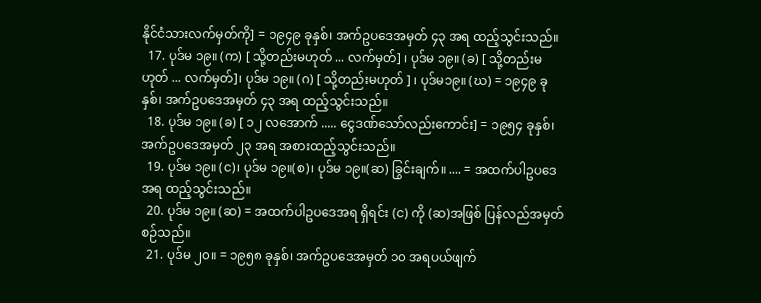နိုင်ငံသားလက်မှတ်ကို] = ၁၉၄၉ ခုနှစ်၊ အက်ဥပဒေအမှတ် ၄၃ အရ ထည့်သွင်းသည်။
  17. ပုဒ်မ ၁၉။ (က) [ သို့တည်းမဟုတ် ... လက်မှတ်] ၊ ပုဒ်မ ၁၉။ (ခ) [ သို့တည်းမဟုတ် ... လက်မှတ်]၊ ပုဒ်မ ၁၉။ (ဂ) [ သို့တည်းမဟုတ် ] ၊ ပုဒ်မ၁၉။ (ဃ) = ၁၉၄၉ ခုနှစ်၊ အက်ဥပဒေအမှတ် ၄၃ အရ ထည့်သွင်းသည်။
  18. ပုဒ်မ ၁၉။ (ခ) [ ၁၂ လအောက် ..... ငွေဒဏ်သော်လည်းကောင်း] = ၁၉၅၄ ခုနှစ်၊ အက်ဥပဒေအမှတ် ၂၃ အရ အစားထည့်သွင်းသည်။
  19. ပုဒ်မ ၁၉။ (င)၊ ပုဒ်မ ၁၉။(စ)၊ ပုဒ်မ ၁၉။(ဆ) ခြွင်းချက်။ .... = အထက်ပါဥပဒေအရ ထည့်သွင်းသည်။
  20. ပုဒ်မ ၁၉။ (ဆ) = အထက်ပါဥပဒေအရ ရှိရင်း (င) ကို (ဆ)အဖြစ် ပြန်လည်အမှတ်စဉ်သည်။
  21. ပုဒ်မ ၂၀။ = ၁၉၅၈ ခုနှစ်၊ အက်ဥပဒေအမှတ် ၁၀ အရပယ်ဖျက်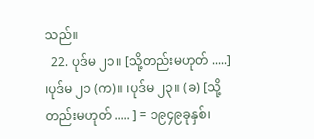သည်။
  22. ပုဒ်မ ၂၁။ [သို့တည်းမဟုတ် .....] ၊ပုဒ်မ ၂၁ (က)။ ၊ပုဒ်မ ၂၃။ (ခ) [သို့တည်းမဟုတ် ..... ] = ၁၉၄၉ခုနှစ်၊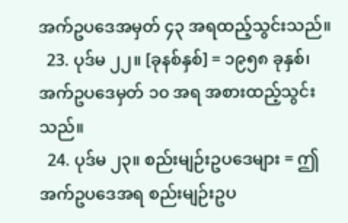အက်ဥပဒေအမှတ် ၄၃ အရထည့်သွင်းသည်။
  23. ပုဒ်မ ၂၂။ [ခုနစ်နှစ်] = ၁၉၅၈ ခုနှစ်၊ အက်ဥပဒေမှတ် ၁၀ အရ အစားထည့်သွင်းသည်။
  24. ပုဒ်မ ၂၃။ စည်းမျဉ်းဥပဒေများ = ဤအက်ဥပဒေအရ စည်းမျဉ်းဥပ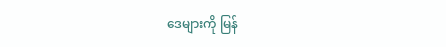ဒေများကို မြန်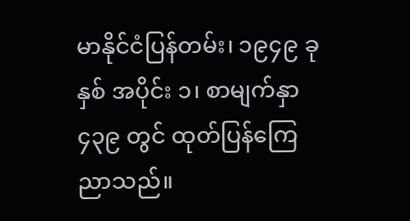မာနိုင်ငံပြန်တမ်း၊ ၁၉၄၉ ခုနှစ် အပိုင်း ၁၊ စာမျက်နှာ ၄၃၉ တွင် ထုတ်ပြန်ကြေညာသည်။